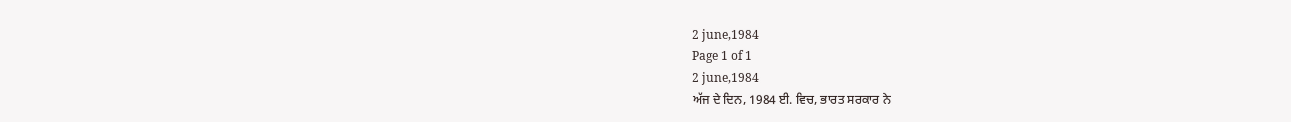2 june,1984
Page 1 of 1
2 june,1984
ਅੱਜ ਦੇ ਦਿਨ, 1984 ਈ. ਵਿਚ, ਭਾਰਤ ਸਰਕਾਰ ਨੇ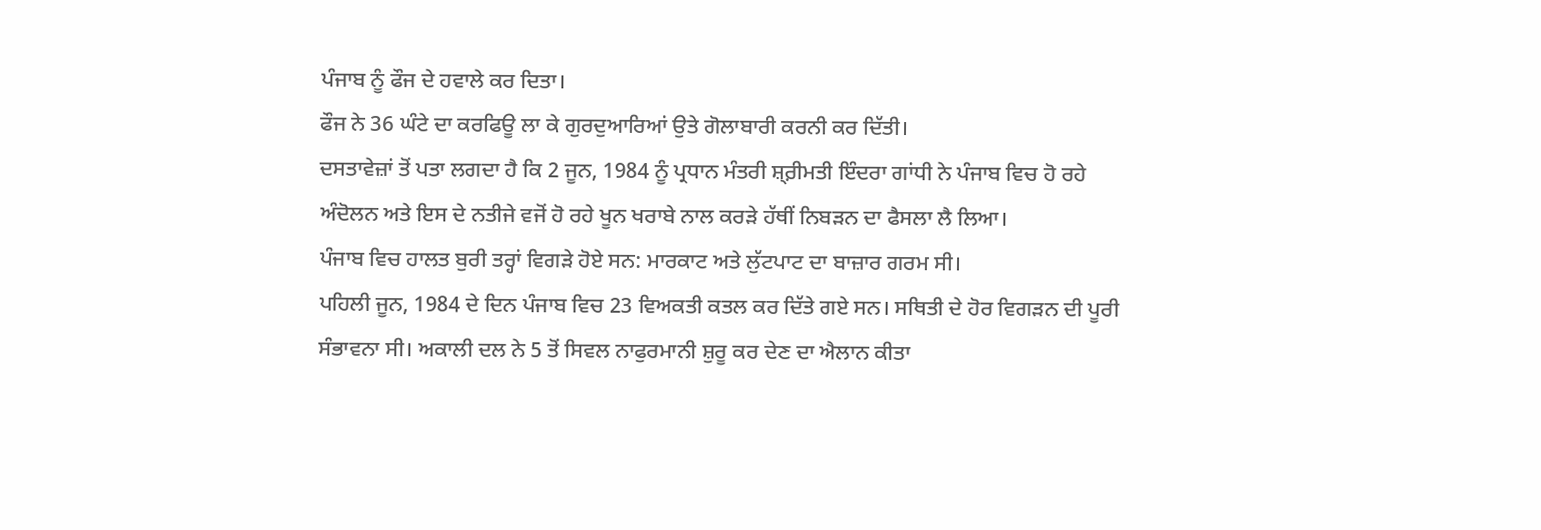ਪੰਜਾਬ ਨੂੰ ਫੌਜ ਦੇ ਹਵਾਲੇ ਕਰ ਦਿਤਾ।
ਫੌਜ ਨੇ 36 ਘੰਟੇ ਦਾ ਕਰਫਿਊ ਲਾ ਕੇ ਗੁਰਦੁਆਰਿਆਂ ਉਤੇ ਗੋਲਾਬਾਰੀ ਕਰਨੀ ਕਰ ਦਿੱਤੀ।
ਦਸਤਾਵੇਜ਼ਾਂ ਤੋਂ ਪਤਾ ਲਗਦਾ ਹੈ ਕਿ 2 ਜੂਨ, 1984 ਨੂੰ ਪ੍ਰਧਾਨ ਮੰਤਰੀ ਸ਼੍ਰ਼ੀਮਤੀ ਇੰਦਰਾ ਗਾਂਧੀ ਨੇ ਪੰਜਾਬ ਵਿਚ ਹੋ ਰਹੇ ਅੰਦੋਲਨ ਅਤੇ ਇਸ ਦੇ ਨਤੀਜੇ ਵਜੋਂ ਹੋ ਰਹੇ ਖੂਨ ਖਰਾਬੇ ਨਾਲ ਕਰੜੇ ਹੱਥੀਂ ਨਿਬੜਨ ਦਾ ਫੈਸਲਾ ਲੈ ਲਿਆ।
ਪੰਜਾਬ ਵਿਚ ਹਾਲਤ ਬੁਰੀ ਤਰ੍ਹਾਂ ਵਿਗੜੇ ਹੋਏ ਸਨ: ਮਾਰਕਾਟ ਅਤੇ ਲੁੱਟਪਾਟ ਦਾ ਬਾਜ਼ਾਰ ਗਰਮ ਸੀ।
ਪਹਿਲੀ ਜੂਨ, 1984 ਦੇ ਦਿਨ ਪੰਜਾਬ ਵਿਚ 23 ਵਿਅਕਤੀ ਕਤਲ ਕਰ ਦਿੱਤੇ ਗਏ ਸਨ। ਸਥਿਤੀ ਦੇ ਹੋਰ ਵਿਗੜਨ ਦੀ ਪੂਰੀ ਸੰਭਾਵਨਾ ਸੀ। ਅਕਾਲੀ ਦਲ ਨੇ 5 ਤੋਂ ਸਿਵਲ ਨਾਫੁਰਮਾਨੀ ਸ਼ੁਰੂ ਕਰ ਦੇਣ ਦਾ ਐਲਾਨ ਕੀਤਾ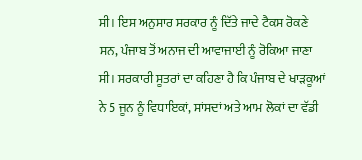ਸੀ। ਇਸ ਅਨੁਸਾਰ ਸਰਕਾਰ ਨੂੰ ਦਿੱਤੇ ਜਾਦੇ ਟੈਕਸ ਰੋਕਣੇ ਸਨ, ਪੰਜਾਬ ਤੋਂ ਅਨਾਜ ਦੀ ਆਵਾਜਾਈ ਨੂੰ ਰੋਕਿਆ ਜਾਣਾ ਸੀ। ਸਰਕਾਰੀ ਸੂਤਰਾਂ ਦਾ ਕਹਿਣਾ ਹੈ ਕਿ ਪੰਜਾਬ ਦੇ ਖਾੜਕੂਆਂ ਨੇ 5 ਜੂਨ ਨੂੰ ਵਿਧਾਇਕਾਂ, ਸਾਂਸਦਾਂ ਅਤੇ ਆਮ ਲੋਕਾਂ ਦਾ ਵੱਡੀ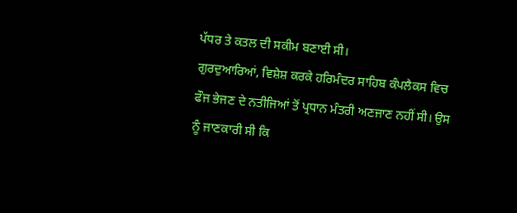ਪੱਧਰ ਤੇ ਕਤਲ ਦੀ ਸਕੀਮ ਬਣਾਈ ਸੀ।
ਗੁਰਦੁਆਰਿਆਂ, ਵਿਸ਼ੇਸ਼ ਕਰਕੇ ਹਰਿਮੰਦਰ ਸਾਹਿਬ ਕੰਪਲੈਕਸ ਵਿਚ ਫੌਜ ਭੇਜਣ ਦੇ ਨਤੀਜਿਆਂ ਤੋਂ ਪ੍ਰਧਾਨ ਮੰਤਰੀ ਅਣਜਾਣ ਨਹੀਂ ਸੀ। ਉਸ ਨੂੰ ਜਾਣਕਾਰੀ ਸੀ ਕਿ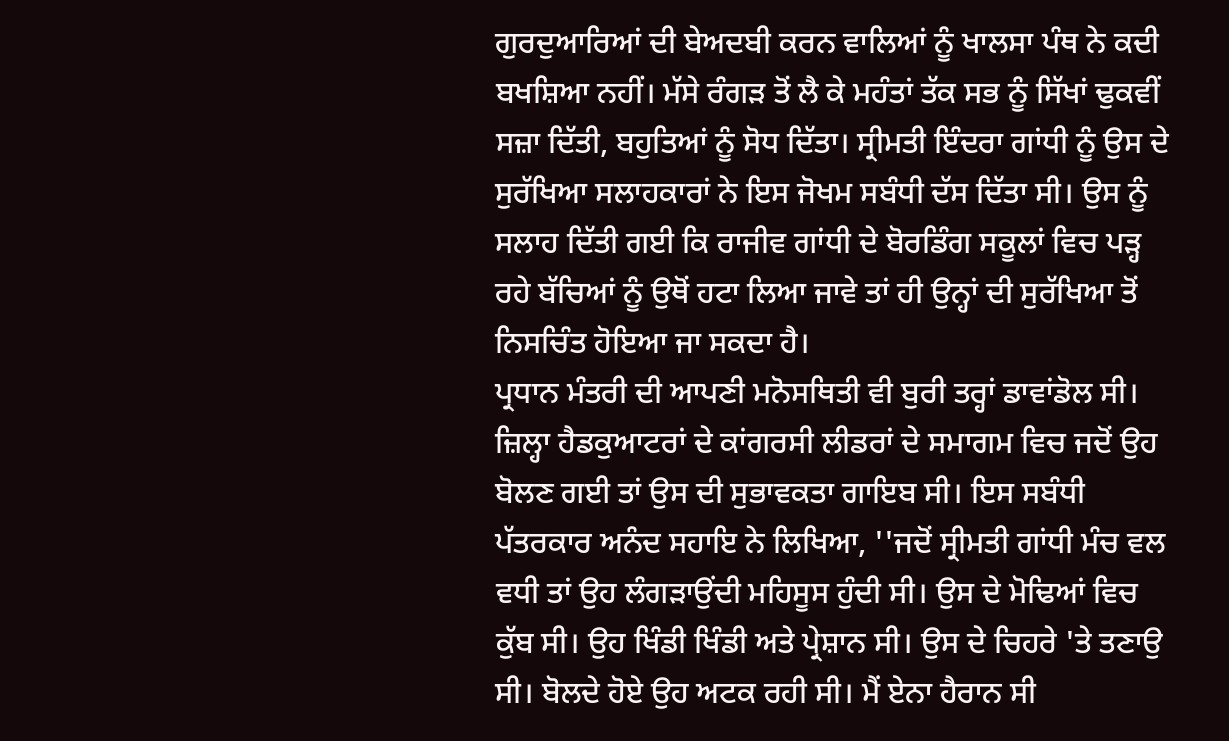ਗੁਰਦੁਆਰਿਆਂ ਦੀ ਬੇਅਦਬੀ ਕਰਨ ਵਾਲਿਆਂ ਨੂੰ ਖਾਲਸਾ ਪੰਥ ਨੇ ਕਦੀ ਬਖਸ਼ਿਆ ਨਹੀਂ। ਮੱਸੇ ਰੰਗੜ ਤੋਂ ਲੈ ਕੇ ਮਹੰਤਾਂ ਤੱਕ ਸਭ ਨੂੰ ਸਿੱਖਾਂ ਢੁਕਵੀਂ ਸਜ਼ਾ ਦਿੱਤੀ, ਬਹੁਤਿਆਂ ਨੂੰ ਸੋਧ ਦਿੱਤਾ। ਸ੍ਰੀਮਤੀ ਇੰਦਰਾ ਗਾਂਧੀ ਨੂੰ ਉਸ ਦੇ ਸੁਰੱਖਿਆ ਸਲਾਹਕਾਰਾਂ ਨੇ ਇਸ ਜੋਖਮ ਸਬੰਧੀ ਦੱਸ ਦਿੱਤਾ ਸੀ। ਉਸ ਨੂੰ ਸਲਾਹ ਦਿੱਤੀ ਗਈ ਕਿ ਰਾਜੀਵ ਗਾਂਧੀ ਦੇ ਬੋਰਡਿੰਗ ਸਕੂਲਾਂ ਵਿਚ ਪੜ੍ਹ ਰਹੇ ਬੱਚਿਆਂ ਨੂੰ ਉਥੋਂ ਹਟਾ ਲਿਆ ਜਾਵੇ ਤਾਂ ਹੀ ਉਨ੍ਹਾਂ ਦੀ ਸੁਰੱਖਿਆ ਤੋਂ ਨਿਸਚਿੰਤ ਹੋਇਆ ਜਾ ਸਕਦਾ ਹੈ।
ਪ੍ਰਧਾਨ ਮੰਤਰੀ ਦੀ ਆਪਣੀ ਮਨੋਸਥਿਤੀ ਵੀ ਬੁਰੀ ਤਰ੍ਹਾਂ ਡਾਵਾਂਡੋਲ ਸੀ। ਜ਼ਿਲ੍ਹਾ ਹੈਡਕੁਆਟਰਾਂ ਦੇ ਕਾਂਗਰਸੀ ਲੀਡਰਾਂ ਦੇ ਸਮਾਗਮ ਵਿਚ ਜਦੋਂ ਉਹ ਬੋਲਣ ਗਈ ਤਾਂ ਉਸ ਦੀ ਸੁਭਾਵਕਤਾ ਗਾਇਬ ਸੀ। ਇਸ ਸਬੰਧੀ ਪੱਤਰਕਾਰ ਅਨੰਦ ਸਹਾਇ ਨੇ ਲਿਖਿਆ, ''ਜਦੋਂ ਸ੍ਰੀਮਤੀ ਗਾਂਧੀ ਮੰਚ ਵਲ ਵਧੀ ਤਾਂ ਉਹ ਲੰਗੜਾਉਂਦੀ ਮਹਿਸੂਸ ਹੁੰਦੀ ਸੀ। ਉਸ ਦੇ ਮੋਢਿਆਂ ਵਿਚ ਕੁੱਬ ਸੀ। ਉਹ ਖਿੰਡੀ ਖਿੰਡੀ ਅਤੇ ਪ੍ਰੇਸ਼ਾਨ ਸੀ। ਉਸ ਦੇ ਚਿਹਰੇ 'ਤੇ ਤਣਾਉ ਸੀ। ਬੋਲਦੇ ਹੋਏ ਉਹ ਅਟਕ ਰਹੀ ਸੀ। ਮੈਂ ਏਨਾ ਹੈਰਾਨ ਸੀ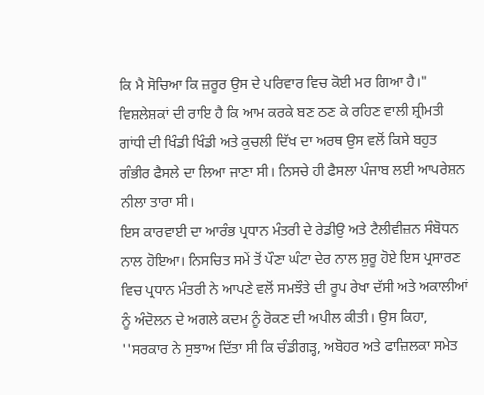ਕਿ ਮੈ ਸੋਚਿਆ ਕਿ ਜ਼ਰੂਰ ਉਸ ਦੇ ਪਰਿਵਾਰ ਵਿਚ ਕੋਈ ਮਰ ਗਿਆ ਹੈ।"
ਵਿਸ਼ਲੇਸ਼ਕਾਂ ਦੀ ਰਾਇ ਹੈ ਕਿ ਆਮ ਕਰਕੇ ਬਣ ਠਣ ਕੇ ਰਹਿਣ ਵਾਲੀ ਸ਼੍ਰੀਮਤੀ ਗਾਂਧੀ ਦੀ ਖਿੰਡੀ ਖਿੰਡੀ ਅਤੇ ਕੁਚਲੀ ਦਿੱਖ ਦਾ ਅਰਥ ਉਸ ਵਲੋਂ ਕਿਸੇ ਬਹੁਤ ਗੰਭੀਰ ਫੈਸਲੇ ਦਾ ਲਿਆ ਜਾਣਾ ਸੀ। ਨਿਸਚੇ ਹੀ ਫੈਸਲਾ ਪੰਜਾਬ ਲਈ ਆਪਰੇਸ਼ਨ ਨੀਲਾ ਤਾਰਾ ਸੀ।
ਇਸ ਕਾਰਵਾਈ ਦਾ ਆਰੰਭ ਪ੍ਰਧਾਨ ਮੰਤਰੀ ਦੇ ਰੇਡੀਉ ਅਤੇ ਟੈਲੀਵੀਜ਼ਨ ਸੰਬੋਧਨ ਨਾਲ ਹੋਇਆ। ਨਿਸਚਿਤ ਸਮੇਂ ਤੋਂ ਪੌਣਾ ਘੰਟਾ ਦੇਰ ਨਾਲ ਸ਼ੁਰੂ ਹੋਏ ਇਸ ਪ੍ਰਸਾਰਣ ਵਿਚ ਪ੍ਰਧਾਨ ਮੰਤਰੀ ਨੇ ਆਪਣੇ ਵਲੋਂ ਸਮਝੌਤੇ ਦੀ ਰੂਪ ਰੇਖਾ ਦੱਸੀ ਅਤੇ ਅਕਾਲੀਆਂ ਨੂੰ ਅੰਦੋਲਨ ਦੇ ਅਗਲੇ ਕਦਮ ਨੂੰ ਰੋਕਣ ਦੀ ਅਪੀਲ ਕੀਤੀ। ਉਸ ਕਿਹਾ, ''ਸਰਕਾਰ ਨੇ ਸੁਝਾਅ ਦਿੱਤਾ ਸੀ ਕਿ ਚੰਡੀਗੜ੍ਹ, ਅਬੋਹਰ ਅਤੇ ਫਾਜ਼ਿਲਕਾ ਸਮੇਤ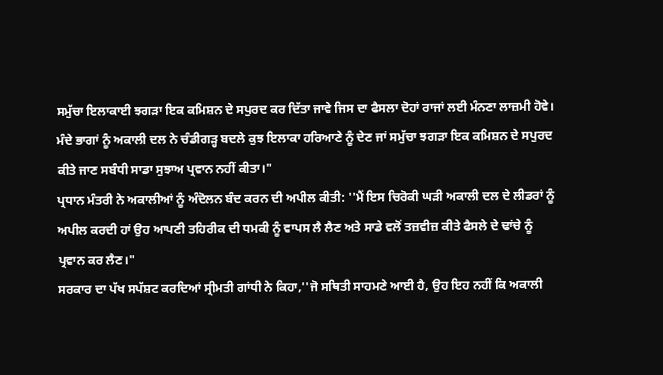ਸਮੁੱਚਾ ਇਲਾਕਾਈ ਝਗੜਾ ਇਕ ਕਮਿਸ਼ਨ ਦੇ ਸਪੁਰਦ ਕਰ ਦਿੱਤਾ ਜਾਵੇ ਜਿਸ ਦਾ ਫੈਸਲਾ ਦੋਹਾਂ ਰਾਜਾਂ ਲਈ ਮੰਨਣਾ ਲਾਜ਼ਮੀ ਹੋਵੇ। ਮੰਦੇ ਭਾਗਾਂ ਨੂੰ ਅਕਾਲੀ ਦਲ ਨੇ ਚੰਡੀਗੜ੍ਹ ਬਦਲੇ ਕੁਝ ਇਲਾਕਾ ਹਰਿਆਣੇ ਨੂੰ ਦੇਣ ਜਾਂ ਸਮੁੱਚਾ ਝਗੜਾ ਇਕ ਕਮਿਸ਼ਨ ਦੇ ਸਪੁਰਦ ਕੀਤੇ ਜਾਣ ਸਬੰਧੀ ਸਾਡਾ ਸੁਝਾਅ ਪ੍ਰਵਾਨ ਨਹੀਂ ਕੀਤਾ।"
ਪ੍ਰਧਾਨ ਮੰਤਰੀ ਨੇ ਅਕਾਲੀਆਂ ਨੂੰ ਅੰਦੋਲਨ ਬੰਦ ਕਰਨ ਦੀ ਅਪੀਲ ਕੀਤੀ: ''ਮੈਂ ਇਸ ਚਿਰੋਕੀ ਘੜੀ ਅਕਾਲੀ ਦਲ ਦੇ ਲੀਡਰਾਂ ਨੂੰ ਅਪੀਲ ਕਰਦੀ ਹਾਂ ਉਹ ਆਪਣੀ ਤਹਿਰੀਕ ਦੀ ਧਮਕੀ ਨੂੰ ਵਾਪਸ ਲੈ ਲੈਣ ਅਤੇ ਸਾਡੇ ਵਲੋਂ ਤਜ਼ਵੀਜ਼ ਕੀਤੇ ਫੈਸਲੇ ਦੇ ਢਾਂਚੇ ਨੂੰ ਪ੍ਰਵਾਨ ਕਰ ਲੈਣ।"
ਸਰਕਾਰ ਦਾ ਪੱਖ ਸਪੱਸ਼ਟ ਕਰਦਿਆਂ ਸ੍ਰੀਮਤੀ ਗਾਂਧੀ ਨੇ ਕਿਹਾ,''ਜੋ ਸਥਿਤੀ ਸਾਹਮਣੇ ਆਈ ਹੈ, ਉਹ ਇਹ ਨਹੀਂ ਕਿ ਅਕਾਲੀ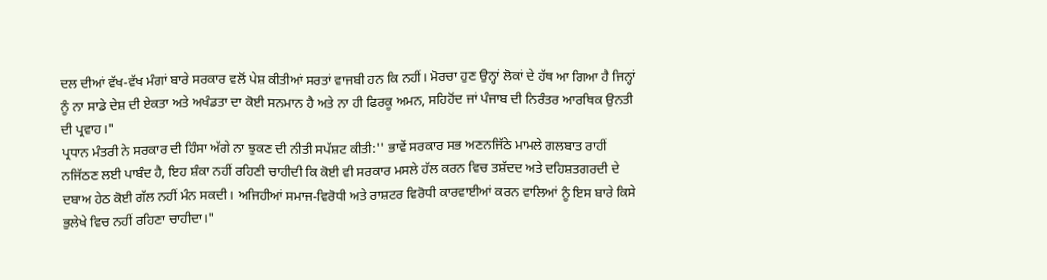ਦਲ ਦੀਆਂ ਵੱਖ-ਵੱਖ ਮੰਗਾਂ ਬਾਰੇ ਸਰਕਾਰ ਵਲੋਂ ਪੇਸ਼ ਕੀਤੀਆਂ ਸਰਤਾਂ ਵਾਜਬੀ ਹਨ ਕਿ ਨਹੀਂ। ਮੋਰਚਾ ਹੁਣ ਉਨ੍ਹਾਂ ਲੋਕਾਂ ਦੇ ਹੱਥ ਆ ਗਿਆ ਹੈ ਜਿਨ੍ਹਾਂ ਨੂੰ ਨਾ ਸਾਡੇ ਦੇਸ਼ ਦੀ ਏਕਤਾ ਅਤੇ ਅਖੰਡਤਾ ਦਾ ਕੋਈ ਸਨਮਾਨ ਹੈ ਅਤੇ ਨਾ ਹੀ ਫਿਰਕੂ ਅਮਨ, ਸਹਿਹੋਂਦ ਜਾਂ ਪੰਜਾਬ ਦੀ ਨਿਰੰਤਰ ਆਰਥਿਕ ਉਨਤੀ ਦੀ ਪ੍ਰਵਾਹ।"
ਪ੍ਰਧਾਨ ਮੰਤਰੀ ਨੇ ਸਰਕਾਰ ਦੀ ਹਿੰਸਾ ਅੱਗੇ ਨਾ ਝੁਕਣ ਦੀ ਨੀਤੀ ਸਪੱਸ਼ਟ ਕੀਤੀ:'' ਭਾਵੇਂ ਸਰਕਾਰ ਸਭ ਅਣਨਜਿੱਠੇ ਮਾਮਲੇ ਗਲਬਾਤ ਰਾਹੀਂ ਨਜਿੱਠਣ ਲਈ ਪਾਬੰਦ ਹੈ, ਇਹ ਸ਼ੰਕਾ ਨਹੀਂ ਰਹਿਣੀ ਚਾਹੀਦੀ ਕਿ ਕੋਈ ਵੀ ਸਰਕਾਰ ਮਸਲੇ ਹੱਲ ਕਰਨ ਵਿਚ ਤਸ਼ੱਦਦ ਅਤੇ ਦਹਿਸ਼ਤਗਰਦੀ ਦੇ ਦਬਾਅ ਹੇਠ ਕੋਈ ਗੱਲ ਨਹੀਂ ਮੰਨ ਸਕਦੀ। ਅਜਿਹੀਆਂ ਸਮਾਜ-ਵਿਰੋਧੀ ਅਤੇ ਰਾਸ਼ਟਰ ਵਿਰੋਧੀ ਕਾਰਵਾਈਆਂ ਕਰਨ ਵਾਲਿਆਂ ਨੂੰ ਇਸ ਬਾਰੇ ਕਿਸੇ ਭੁਲੇਖੇ ਵਿਚ ਨਹੀਂ ਰਹਿਣਾ ਚਾਹੀਦਾ।"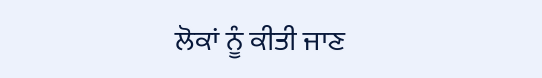ਲੋਕਾਂ ਨੂੰ ਕੀਤੀ ਜਾਣ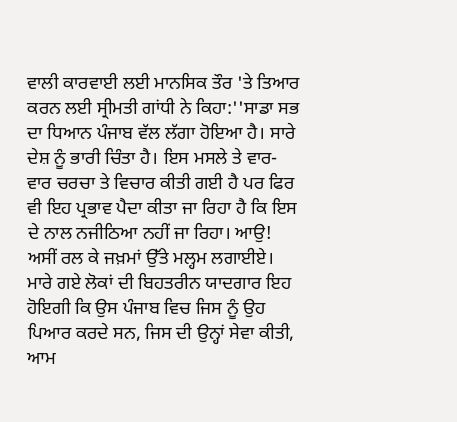ਵਾਲੀ ਕਾਰਵਾਈ ਲਈ ਮਾਨਸਿਕ ਤੌਰ 'ਤੇ ਤਿਆਰ ਕਰਨ ਲਈ ਸ੍ਰੀਮਤੀ ਗਾਂਧੀ ਨੇ ਕਿਹਾ:''ਸਾਡਾ ਸਭ ਦਾ ਧਿਆਨ ਪੰਜਾਬ ਵੱਲ ਲੱਗਾ ਹੋਇਆ ਹੈ। ਸਾਰੇ ਦੇਸ਼ ਨੂੰ ਭਾਰੀ ਚਿੰਤਾ ਹੈ। ਇਸ ਮਸਲੇ ਤੇ ਵਾਰ-ਵਾਰ ਚਰਚਾ ਤੇ ਵਿਚਾਰ ਕੀਤੀ ਗਈ ਹੈ ਪਰ ਫਿਰ ਵੀ ਇਹ ਪ੍ਰਭਾਵ ਪੈਦਾ ਕੀਤਾ ਜਾ ਰਿਹਾ ਹੈ ਕਿ ਇਸ ਦੇ ਨਾਲ ਨਜੀਠਿਆ ਨਹੀਂ ਜਾ ਰਿਹਾ। ਆਉ! ਅਸੀਂ ਰਲ ਕੇ ਜਖ਼ਮਾਂ ਉੱਤੇ ਮਲ੍ਹਮ ਲਗਾਈਏ। ਮਾਰੇ ਗਏ ਲੋਕਾਂ ਦੀ ਬਿਹਤਰੀਨ ਯਾਦਗਾਰ ਇਹ ਹੋਇਗੀ ਕਿ ਉਸ ਪੰਜਾਬ ਵਿਚ ਜਿਸ ਨੂੰ ਉਹ ਪਿਆਰ ਕਰਦੇ ਸਨ, ਜਿਸ ਦੀ ਉਨ੍ਹਾਂ ਸੇਵਾ ਕੀਤੀ, ਆਮ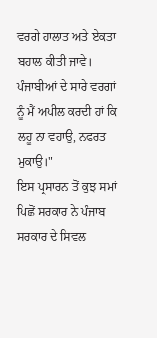ਵਰਗੇ ਹਾਲਾਤ ਅਤੇ ਏਕਤਾ ਬਹਾਲ ਕੀਤੀ ਜਾਵੇ। ਪੰਜਾਬੀਆਂ ਦੇ ਸਾਰੇ ਵਰਗਾਂ ਨੂੰ ਮੈਂ ਅਪੀਲ ਕਰਦੀ ਹਾਂ ਕਿ ਲਹੂ ਨਾ ਵਹਾਉ, ਨਫਰਤ ਮੁਕਾਉ।"
ਇਸ ਪ੍ਰਸਾਰਨ ਤੋਂ ਕੁਝ ਸਮਾਂ ਪਿਛੋਂ ਸਰਕਾਰ ਨੇ ਪੰਜਾਬ ਸਰਕਾਰ ਦੇ ਸਿਵਲ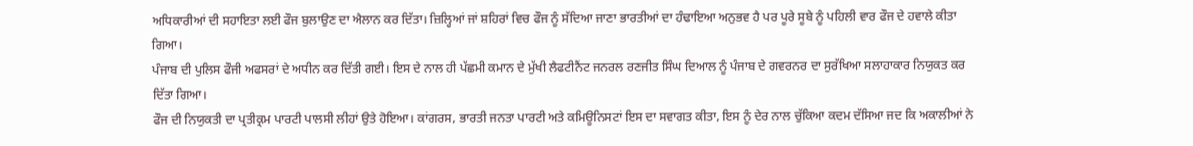ਅਧਿਕਾਰੀਆਂ ਦੀ ਸਹਾਇਤਾ ਲਈ ਫੌਜ ਬੁਲਾਉਣ ਦਾ ਐਲਾਨ ਕਰ ਦਿੱਤਾ। ਜ਼ਿਲ੍ਹਿਆਂ ਜਾਂ ਸ਼ਹਿਰਾਂ ਵਿਚ ਫੌਜ ਨੂੰ ਸੱਦਿਆ ਜਾਣਾ ਭਾਰਤੀਆਂ ਦਾ ਹੰਢਾਇਆ ਅਨੁਭਵ ਹੈ ਪਰ ਪੂਰੇ ਸੂਬੇ ਨੂੰ ਪਹਿਲੀ ਵਾਰ ਫੌਜ ਦੇ ਹਵਾਲੇ ਕੀਤਾ ਗਿਆ।
ਪੰਜਾਬ ਦੀ ਪੁਲਿਸ ਫੌਜੀ ਅਫਸਰਾਂ ਦੇ ਅਧੀਨ ਕਰ ਦਿੱਤੀ ਗਈ। ਇਸ ਦੇ ਨਾਲ ਹੀ ਪੱਛਮੀ ਕਮਾਨ ਦੇ ਮੁੱਖੀ ਲੈਫਟੀਨੈਂਟ ਜਨਰਲ ਰਣਜੀਤ ਸਿੰਘ ਦਿਆਲ ਨੂੰ ਪੰਜਾਬ ਦੇ ਗਵਰਨਰ ਦਾ ਸੁਰੱਖਿਆ ਸਲਾਹਾਕਾਰ ਨਿਯੁਕਤ ਕਰ ਦਿੱਤਾ ਗਿਆ।
ਫੌਜ ਦੀ ਨਿਯੁਕਤੀ ਦਾ ਪ੍ਰਤੀਕ੍ਰਮ ਪਾਰਟੀ ਪਾਲਸੀ ਲੀਹਾਂ ਉਤੇ ਹੋਇਆ। ਕਾਂਗਰਸ, ਭਾਰਤੀ ਜਨਤਾ ਪਾਰਟੀ ਅਤੇ ਕਮਿਊਨਿਸਟਾਂ ਇਸ ਦਾ ਸਵਾਗਤ ਕੀਤਾ, ਇਸ ਨੂੰ ਦੇਰ ਨਾਲ ਚੁੱਕਿਆ ਕਦਮ ਦੱਸਿਆ ਜਦ ਕਿ ਅਕਾਲੀਆਂ ਨੇ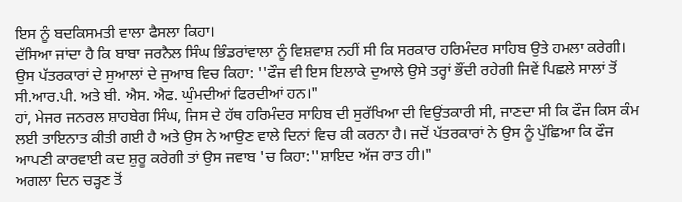ਇਸ ਨੂੰ ਬਦਕਿਸਮਤੀ ਵਾਲਾ ਫੈਸਲਾ ਕਿਹਾ।
ਦੱਸਿਆ ਜਾਂਦਾ ਹੈ ਕਿ ਬਾਬਾ ਜਰਨੈਲ ਸਿੰਘ ਭਿੰਡਰਾਂਵਾਲਾ ਨੂੰ ਵਿਸ਼ਵਾਸ਼ ਨਹੀਂ ਸੀ ਕਿ ਸਰਕਾਰ ਹਰਿਮੰਦਰ ਸਾਹਿਬ ਉਤੇ ਹਮਲਾ ਕਰੇਗੀ। ਉਸ ਪੱਤਰਕਾਰਾਂ ਦੇ ਸੁਆਲਾਂ ਦੇ ਜੁਆਬ ਵਿਚ ਕਿਹਾ: ''ਫੌਜ ਵੀ ਇਸ ਇਲਾਕੇ ਦੁਆਲੇ ਉਸੇ ਤਰ੍ਹਾਂ ਭੌਂਦੀ ਰਹੇਗੀ ਜਿਵੇਂ ਪਿਛਲੇ ਸਾਲਾਂ ਤੋਂ ਸੀ.ਆਰ.ਪੀ. ਅਤੇ ਬੀ. ਐਸ. ਐਫ. ਘੁੰਮਦੀਆਂ ਫਿਰਦੀਆਂ ਹਨ।"
ਹਾਂ, ਮੇਜਰ ਜਨਰਲ ਸ਼ਾਹਬੇਗ ਸਿੰਘ, ਜਿਸ ਦੇ ਹੱਥ ਹਰਿਮੰਦਰ ਸਾਹਿਬ ਦੀ ਸੁਰੱਖਿਆ ਦੀ ਵਿਉਂਤਕਾਰੀ ਸੀ, ਜਾਣਦਾ ਸੀ ਕਿ ਫੌਜ ਕਿਸ ਕੰਮ ਲਈ ਤਾਇਨਾਤ ਕੀਤੀ ਗਈ ਹੈ ਅਤੇ ਉਸ ਨੇ ਆਉਣ ਵਾਲੇ ਦਿਨਾਂ ਵਿਚ ਕੀ ਕਰਨਾ ਹੈ। ਜਦੋਂ ਪੱਤਰਕਾਰਾਂ ਨੇ ਉਸ ਨੂੰ ਪੁੱਛਿਆ ਕਿ ਫੌਜ ਆਪਣੀ ਕਾਰਵਾਈ ਕਦ ਸ਼ੁਰੂ ਕਰੇਗੀ ਤਾਂ ਉਸ ਜਵਾਬ 'ਚ ਕਿਹਾ:''ਸ਼ਾਇਦ ਅੱਜ ਰਾਤ ਹੀ।"
ਅਗਲਾ ਦਿਨ ਚੜ੍ਹਣ ਤੋਂ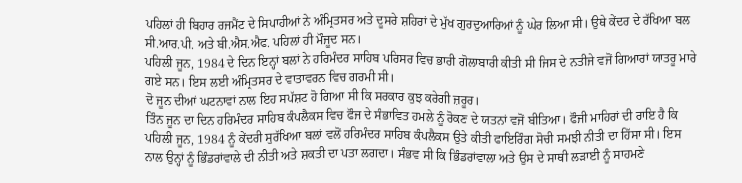ਪਹਿਲਾਂ ਹੀ ਬਿਹਾਰ ਰਜਮੈਂਟ ਦੇ ਸਿਪਾਹੀਆਂ ਨੇ ਅੰਮ੍ਰਿਤਸਰ ਅਤੇ ਦੂਸਰੇ ਸ਼ਹਿਰਾਂ ਦੇ ਮੁੱਖ ਗੁਰਦੁਆਰਿਆਂ ਨੂੰ ਘੇਰ ਲਿਆ ਸੀ। ਉਥੇ ਕੇਂਦਰ ਦੇ ਰੱਖਿਆ ਬਲ ਸੀ.ਆਰ.ਪੀ. ਅਤੇ ਬੀ.ਐਸ.ਐਫ. ਪਹਿਲਾਂ ਹੀ ਮੌਜੂਦ ਸਨ।
ਪਹਿਲੀ ਜੂਨ, 1984 ਦੇ ਦਿਨ ਇਨ੍ਹਾਂ ਬਲਾਂ ਨੇ ਹਰਿਮੰਦਰ ਸਾਹਿਬ ਪਰਿਸਰ ਵਿਚ ਭਾਰੀ ਗੋਲਾਬਾਰੀ ਕੀਤੀ ਸੀ ਜਿਸ ਦੇ ਨਤੀਜੇ ਵਜੋਂ ਗਿਆਰਾਂ ਯਾਤਰੂ ਮਾਰੇ ਗਏ ਸਨ। ਇਸ ਲਈ ਅੰਮ੍ਰਿਤਸਰ ਦੇ ਵਾਤਾਵਰਨ ਵਿਚ ਗਰਮੀ ਸੀ।
ਦੋ ਜੂਨ ਦੀਆਂ ਘਟਨਾਵਾਂ ਨਾਲ ਇਹ ਸਪੱਸ਼ਟ ਹੋ ਗਿਆ ਸੀ ਕਿ ਸਰਕਾਰ ਕੁਝ ਕਰੇਗੀ ਜ਼ਰੂਰ।
ਤਿੰਨ ਜੂਨ ਦਾ ਦਿਨ ਹਰਿਮੰਦਰ ਸਾਹਿਬ ਕੰਪਲੈਕਸ ਵਿਚ ਫੌਜ ਦੇ ਸੰਭਾਵਿਤ ਹਮਲੇ ਨੂੰ ਰੋਕਣ ਦੇ ਯਤਨਾਂ ਵਜੋਂ ਬੀਤਿਆ। ਫੌਜੀ ਮਾਹਿਰਾਂ ਦੀ ਰਾਇ ਹੈ ਕਿ ਪਹਿਲੀ ਜੂਨ, 1984 ਨੂੰ ਕੇਂਦਰੀ ਸੁਰੱਖਿਆ ਬਲਾਂ ਵਲੋਂ ਹਰਿਮੰਦਰ ਸਾਹਿਬ ਕੰਪਲੈਕਸ ਉਤੇ ਕੀਤੀ ਫਾਇਰਿੰਗ ਸੋਚੀ ਸਮਝੀ ਨੀਤੀ ਦਾ ਹਿੱਸਾ ਸੀ। ਇਸ ਨਾਲ ਉਨ੍ਹਾਂ ਨੂੰ ਭਿੰਡਰਾਂਵਾਲੇ ਦੀ ਨੀਤੀ ਅਤੇ ਸ਼ਕਤੀ ਦਾ ਪਤਾ ਲਗਦਾ। ਸੰਭਵ ਸੀ ਕਿ ਭਿੰਡਰਾਂਵਾਲਾ ਅਤੇ ਉਸ ਦੇ ਸਾਥੀ ਲੜਾਈ ਨੂੰ ਸਾਹਮਣੇ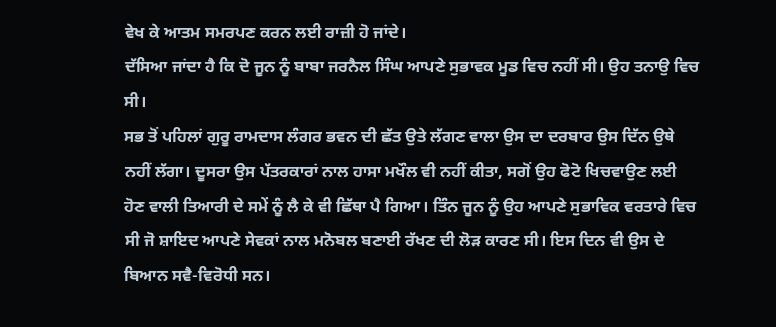ਵੇਖ ਕੇ ਆਤਮ ਸਮਰਪਣ ਕਰਨ ਲਈ ਰਾਜ਼ੀ ਹੋ ਜਾਂਦੇ।
ਦੱਸਿਆ ਜਾਂਦਾ ਹੈ ਕਿ ਦੋ ਜੂਨ ਨੂੰ ਬਾਬਾ ਜਰਨੈਲ ਸਿੰਘ ਆਪਣੇ ਸੁਭਾਵਕ ਮੂਡ ਵਿਚ ਨਹੀਂ ਸੀ। ਉਹ ਤਨਾਉ ਵਿਚ ਸੀ।
ਸਭ ਤੋਂ ਪਹਿਲਾਂ ਗੁਰੂ ਰਾਮਦਾਸ ਲੰਗਰ ਭਵਨ ਦੀ ਛੱਤ ਉਤੇ ਲੱਗਣ ਵਾਲਾ ਉਸ ਦਾ ਦਰਬਾਰ ਉਸ ਦਿੱਨ ਉਥੇ ਨਹੀਂ ਲੱਗਾ। ਦੂਸਰਾ ਉਸ ਪੱਤਰਕਾਰਾਂ ਨਾਲ ਹਾਸਾ ਮਖੌਲ ਵੀ ਨਹੀਂ ਕੀਤਾ, ਸਗੋਂ ਉਹ ਫੋਟੋ ਖਿਚਵਾਉਣ ਲਈ ਹੋਣ ਵਾਲੀ ਤਿਆਰੀ ਦੇ ਸਮੇਂ ਨੂੰ ਲੈ ਕੇ ਵੀ ਛਿੱਥਾ ਪੈ ਗਿਆ। ਤਿੰਨ ਜੂਨ ਨੂੰ ਉਹ ਆਪਣੇ ਸੁਭਾਵਿਕ ਵਰਤਾਰੇ ਵਿਚ ਸੀ ਜੋ ਸ਼ਾਇਦ ਆਪਣੇ ਸੇਵਕਾਂ ਨਾਲ ਮਨੋਬਲ ਬਣਾਈ ਰੱਖਣ ਦੀ ਲੋੜ ਕਾਰਣ ਸੀ। ਇਸ ਦਿਨ ਵੀ ਉਸ ਦੇ ਬਿਆਨ ਸਵੈ-ਵਿਰੋਧੀ ਸਨ।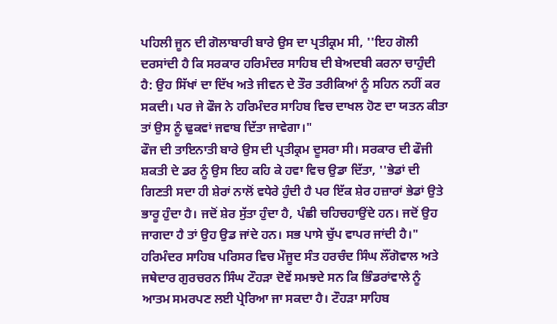ਪਹਿਲੀ ਜੂਨ ਦੀ ਗੋਲਾਬਾਰੀ ਬਾਰੇ ਉਸ ਦਾ ਪ੍ਰਤੀਕ੍ਰਮ ਸੀ, ''ਇਹ ਗੋਲੀ ਦਰਸਾਂਦੀ ਹੈ ਕਿ ਸਰਕਾਰ ਹਰਿਮੰਦਰ ਸਾਹਿਬ ਦੀ ਬੇਅਦਬੀ ਕਰਨਾ ਚਾਹੁੰਦੀ ਹੈ: ਉਹ ਸਿੱਖਾਂ ਦਾ ਦਿੱਖ ਅਤੇ ਜੀਵਨ ਦੇ ਤੌਰ ਤਰੀਕਿਆਂ ਨੂੰ ਸਹਿਨ ਨਹੀਂ ਕਰ ਸਕਦੀ। ਪਰ ਜੇ ਫੌਜ ਨੇ ਹਰਿਮੰਦਰ ਸਾਹਿਬ ਵਿਚ ਦਾਖਲ ਹੋਣ ਦਾ ਯਤਨ ਕੀਤਾ ਤਾਂ ਉਸ ਨੂੰ ਢੁਕਵਾਂ ਜਵਾਬ ਦਿੱਤਾ ਜਾਵੇਗਾ।"
ਫੌਜ ਦੀ ਤਾਇਨਾਤੀ ਬਾਰੇ ਉਸ ਦੀ ਪ੍ਰਤੀਕ੍ਰਮ ਦੂਸਰਾ ਸੀ। ਸਰਕਾਰ ਦੀ ਫੌਜੀ ਸ਼ਕਤੀ ਦੇ ਡਰ ਨੂੰ ਉਸ ਇਹ ਕਹਿ ਕੇ ਹਵਾ ਵਿਚ ਉਡਾ ਦਿੱਤਾ, ''ਭੇਡਾਂ ਦੀ ਗਿਣਤੀ ਸਦਾ ਹੀ ਸ਼ੇਰਾਂ ਨਾਲੋਂ ਵਧੇਰੇ ਹੁੰਦੀ ਹੈ ਪਰ ਇੱਕ ਸ਼ੇਰ ਹਜ਼ਾਰਾਂ ਭੇਡਾਂ ਉਤੇ ਭਾਰੂ ਹੁੰਦਾ ਹੈ। ਜਦੋਂ ਸ਼ੇਰ ਸੁੱਤਾ ਹੁੰਦਾ ਹੈ, ਪੰਛੀ ਚਹਿਚਹਾਉਂਦੇ ਹਨ। ਜਦੋਂ ਉਹ ਜਾਗਦਾ ਹੈ ਤਾਂ ਉਹ ਉਡ ਜਾਂਦੇ ਹਨ। ਸਭ ਪਾਸੇ ਚੁੱਪ ਵਾਪਰ ਜਾਂਦੀ ਹੈ।"
ਹਰਿਮੰਦਰ ਸਾਹਿਬ ਪਰਿਸਰ ਵਿਚ ਮੌਜੂਦ ਸੰਤ ਹਰਚੰਦ ਸਿੰਘ ਲੌਂਗੋਵਾਲ ਅਤੇ ਜਥੇਦਾਰ ਗੁਰਚਰਨ ਸਿੰਘ ਟੌਹੜਾ ਦੋਵੇਂ ਸਮਝਦੇ ਸਨ ਕਿ ਭਿੰਡਰਾਂਵਾਲੇ ਨੂੰ ਆਤਮ ਸਮਰਪਣ ਲਈ ਪ੍ਰੇਰਿਆ ਜਾ ਸਕਦਾ ਹੈ। ਟੌਹੜਾ ਸਾਹਿਬ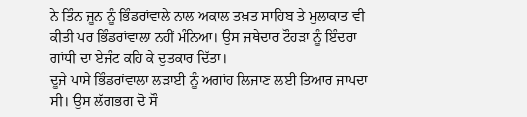ਨੇ ਤਿੰਨ ਜੂਨ ਨੂੰ ਭਿੰਡਰਾਂਵਾਲੇ ਨਾਲ ਅਕਾਲ ਤਖ਼ਤ ਸਾਹਿਬ ਤੇ ਮੁਲਾਕਾਤ ਵੀ ਕੀਤੀ ਪਰ ਭਿੰਡਰਾਂਵਾਲਾ ਨਹੀਂ ਮੰਨਿਆ। ਉਸ ਜਥੇਦਾਰ ਟੌਹੜਾ ਨੂੰ ਇੰਦਰਾ ਗਾਂਧੀ ਦਾ ਏਜੰਟ ਕਹਿ ਕੇ ਦੁਤਕਾਰ ਦਿੱਤਾ।
ਦੂਜੇ ਪਾਸੇ ਭਿੰਡਰਾਂਵਾਲਾ ਲੜਾਈ ਨੂੰ ਅਗਾਂਹ ਲਿਜਾਣ ਲਈ ਤਿਆਰ ਜਾਪਦਾ ਸੀ। ਉਸ ਲੱਗਭਗ ਦੋ ਸੌ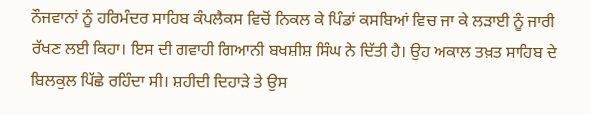ਨੌਜਵਾਨਾਂ ਨੂੰ ਹਰਿਮੰਦਰ ਸਾਹਿਬ ਕੰਪਲੈਕਸ ਵਿਚੋਂ ਨਿਕਲ ਕੇ ਪਿੰਡਾਂ ਕਸਬਿਆਂ ਵਿਚ ਜਾ ਕੇ ਲੜਾਈ ਨੂੰ ਜਾਰੀ ਰੱਖਣ ਲਈ ਕਿਹਾ। ਇਸ ਦੀ ਗਵਾਹੀ ਗਿਆਨੀ ਬਖਸ਼ੀਸ਼ ਸਿੰਘ ਨੇ ਦਿੱਤੀ ਹੈ। ਉਹ ਅਕਾਲ ਤਖ਼ਤ ਸਾਹਿਬ ਦੇ ਬਿਲਕੁਲ ਪਿੱਛੇ ਰਹਿੰਦਾ ਸੀ। ਸ਼ਹੀਦੀ ਦਿਹਾੜੇ ਤੇ ਉਸ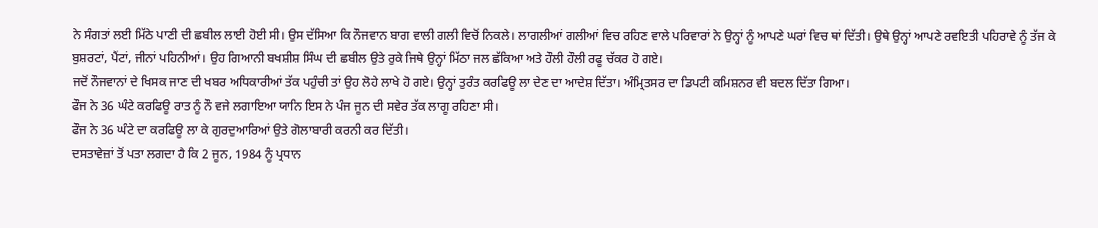ਨੇ ਸੰਗਤਾਂ ਲਈ ਮਿੱਠੇ ਪਾਣੀ ਦੀ ਛਬੀਲ ਲਾਈ ਹੋਈ ਸੀ। ਉਸ ਦੱਸਿਆ ਕਿ ਨੌਜਵਾਨ ਬਾਗ ਵਾਲੀ ਗਲੀ ਵਿਚੋਂ ਨਿਕਲੇ। ਲਾਗਲੀਆਂ ਗਲੀਆਂ ਵਿਚ ਰਹਿਣ ਵਾਲੇ ਪਰਿਵਾਰਾਂ ਨੇ ਉਨ੍ਹਾਂ ਨੂੰ ਆਪਣੇ ਘਰਾਂ ਵਿਚ ਥਾਂ ਦਿੱਤੀ। ਉਥੇ ਉਨ੍ਹਾਂ ਆਪਣੇ ਰਵਇਤੀ ਪਹਿਰਾਵੇ ਨੂੰ ਤੱਜ ਕੇ ਬੁਸ਼ਰਟਾਂ, ਪੈਂਟਾਂ, ਜੀਨਾਂ ਪਹਿਨੀਆਂ। ਉਹ ਗਿਆਨੀ ਬਖਸ਼ੀਸ਼ ਸਿੰਘ ਦੀ ਛਬੀਲ ਉਤੇ ਰੁਕੇ ਜਿਥੇ ਉਨ੍ਹਾਂ ਮਿੱਠਾ ਜਲ ਛੱਕਿਆ ਅਤੇ ਹੌਲੀ ਹੌਲੀ ਰਫੂ ਚੱਕਰ ਹੋ ਗਏ।
ਜਦੋਂ ਨੌਜਵਾਨਾਂ ਦੇ ਖਿਸਕ ਜਾਣ ਦੀ ਖਬਰ ਅਧਿਕਾਰੀਆਂ ਤੱਕ ਪਹੁੰਚੀ ਤਾਂ ਉਹ ਲੋਹੇ ਲਾਖੇ ਹੋ ਗਏ। ਉਨ੍ਹਾਂ ਤੁਰੰਤ ਕਰਫਿਊ ਲਾ ਦੇਣ ਦਾ ਆਦੇਸ਼ ਦਿੱਤਾ। ਅੰਮ੍ਰਿਤਸਰ ਦਾ ਡਿਪਟੀ ਕਮਿਸ਼ਨਰ ਵੀ ਬਦਲ ਦਿੱਤਾ ਗਿਆ।
ਫੌਜ ਨੇ 36 ਘੰਟੇ ਕਰਫਿਊ ਰਾਤ ਨੂੰ ਨੌ ਵਜੇ ਲਗਾਇਆ ਯਾਨਿ ਇਸ ਨੇ ਪੰਜ ਜੂਨ ਦੀ ਸਵੇਰ ਤੱਕ ਲਾਗੂ ਰਹਿਣਾ ਸੀ।
ਫੌਜ ਨੇ 36 ਘੰਟੇ ਦਾ ਕਰਫਿਊ ਲਾ ਕੇ ਗੁਰਦੁਆਰਿਆਂ ਉਤੇ ਗੋਲਾਬਾਰੀ ਕਰਨੀ ਕਰ ਦਿੱਤੀ।
ਦਸਤਾਵੇਜ਼ਾਂ ਤੋਂ ਪਤਾ ਲਗਦਾ ਹੈ ਕਿ 2 ਜੂਨ, 1984 ਨੂੰ ਪ੍ਰਧਾਨ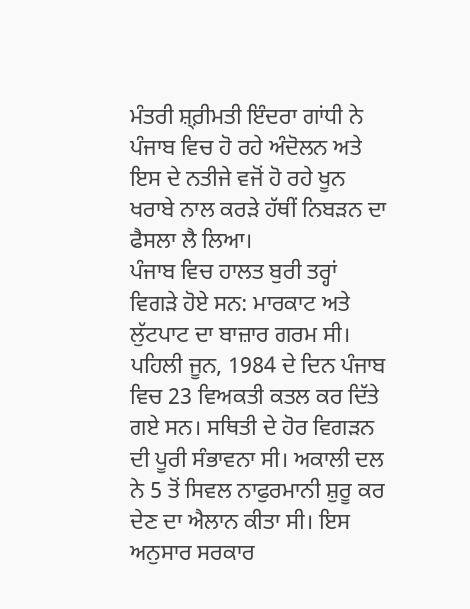ਮੰਤਰੀ ਸ਼੍ਰ਼ੀਮਤੀ ਇੰਦਰਾ ਗਾਂਧੀ ਨੇ ਪੰਜਾਬ ਵਿਚ ਹੋ ਰਹੇ ਅੰਦੋਲਨ ਅਤੇ ਇਸ ਦੇ ਨਤੀਜੇ ਵਜੋਂ ਹੋ ਰਹੇ ਖੂਨ ਖਰਾਬੇ ਨਾਲ ਕਰੜੇ ਹੱਥੀਂ ਨਿਬੜਨ ਦਾ ਫੈਸਲਾ ਲੈ ਲਿਆ।
ਪੰਜਾਬ ਵਿਚ ਹਾਲਤ ਬੁਰੀ ਤਰ੍ਹਾਂ ਵਿਗੜੇ ਹੋਏ ਸਨ: ਮਾਰਕਾਟ ਅਤੇ ਲੁੱਟਪਾਟ ਦਾ ਬਾਜ਼ਾਰ ਗਰਮ ਸੀ।
ਪਹਿਲੀ ਜੂਨ, 1984 ਦੇ ਦਿਨ ਪੰਜਾਬ ਵਿਚ 23 ਵਿਅਕਤੀ ਕਤਲ ਕਰ ਦਿੱਤੇ ਗਏ ਸਨ। ਸਥਿਤੀ ਦੇ ਹੋਰ ਵਿਗੜਨ ਦੀ ਪੂਰੀ ਸੰਭਾਵਨਾ ਸੀ। ਅਕਾਲੀ ਦਲ ਨੇ 5 ਤੋਂ ਸਿਵਲ ਨਾਫੁਰਮਾਨੀ ਸ਼ੁਰੂ ਕਰ ਦੇਣ ਦਾ ਐਲਾਨ ਕੀਤਾ ਸੀ। ਇਸ ਅਨੁਸਾਰ ਸਰਕਾਰ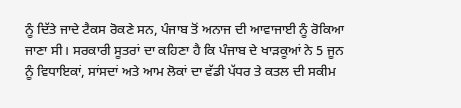ਨੂੰ ਦਿੱਤੇ ਜਾਦੇ ਟੈਕਸ ਰੋਕਣੇ ਸਨ, ਪੰਜਾਬ ਤੋਂ ਅਨਾਜ ਦੀ ਆਵਾਜਾਈ ਨੂੰ ਰੋਕਿਆ ਜਾਣਾ ਸੀ। ਸਰਕਾਰੀ ਸੂਤਰਾਂ ਦਾ ਕਹਿਣਾ ਹੈ ਕਿ ਪੰਜਾਬ ਦੇ ਖਾੜਕੂਆਂ ਨੇ 5 ਜੂਨ ਨੂੰ ਵਿਧਾਇਕਾਂ, ਸਾਂਸਦਾਂ ਅਤੇ ਆਮ ਲੋਕਾਂ ਦਾ ਵੱਡੀ ਪੱਧਰ ਤੇ ਕਤਲ ਦੀ ਸਕੀਮ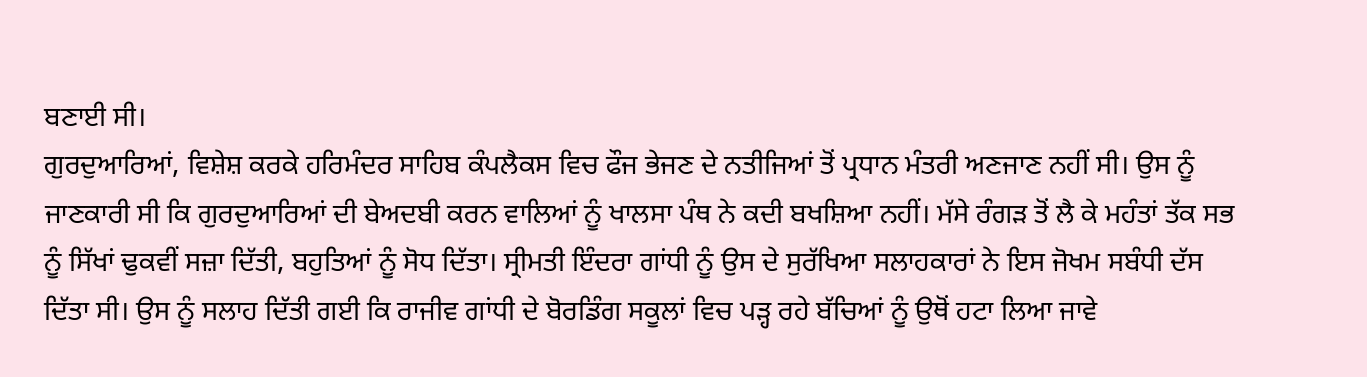ਬਣਾਈ ਸੀ।
ਗੁਰਦੁਆਰਿਆਂ, ਵਿਸ਼ੇਸ਼ ਕਰਕੇ ਹਰਿਮੰਦਰ ਸਾਹਿਬ ਕੰਪਲੈਕਸ ਵਿਚ ਫੌਜ ਭੇਜਣ ਦੇ ਨਤੀਜਿਆਂ ਤੋਂ ਪ੍ਰਧਾਨ ਮੰਤਰੀ ਅਣਜਾਣ ਨਹੀਂ ਸੀ। ਉਸ ਨੂੰ ਜਾਣਕਾਰੀ ਸੀ ਕਿ ਗੁਰਦੁਆਰਿਆਂ ਦੀ ਬੇਅਦਬੀ ਕਰਨ ਵਾਲਿਆਂ ਨੂੰ ਖਾਲਸਾ ਪੰਥ ਨੇ ਕਦੀ ਬਖਸ਼ਿਆ ਨਹੀਂ। ਮੱਸੇ ਰੰਗੜ ਤੋਂ ਲੈ ਕੇ ਮਹੰਤਾਂ ਤੱਕ ਸਭ ਨੂੰ ਸਿੱਖਾਂ ਢੁਕਵੀਂ ਸਜ਼ਾ ਦਿੱਤੀ, ਬਹੁਤਿਆਂ ਨੂੰ ਸੋਧ ਦਿੱਤਾ। ਸ੍ਰੀਮਤੀ ਇੰਦਰਾ ਗਾਂਧੀ ਨੂੰ ਉਸ ਦੇ ਸੁਰੱਖਿਆ ਸਲਾਹਕਾਰਾਂ ਨੇ ਇਸ ਜੋਖਮ ਸਬੰਧੀ ਦੱਸ ਦਿੱਤਾ ਸੀ। ਉਸ ਨੂੰ ਸਲਾਹ ਦਿੱਤੀ ਗਈ ਕਿ ਰਾਜੀਵ ਗਾਂਧੀ ਦੇ ਬੋਰਡਿੰਗ ਸਕੂਲਾਂ ਵਿਚ ਪੜ੍ਹ ਰਹੇ ਬੱਚਿਆਂ ਨੂੰ ਉਥੋਂ ਹਟਾ ਲਿਆ ਜਾਵੇ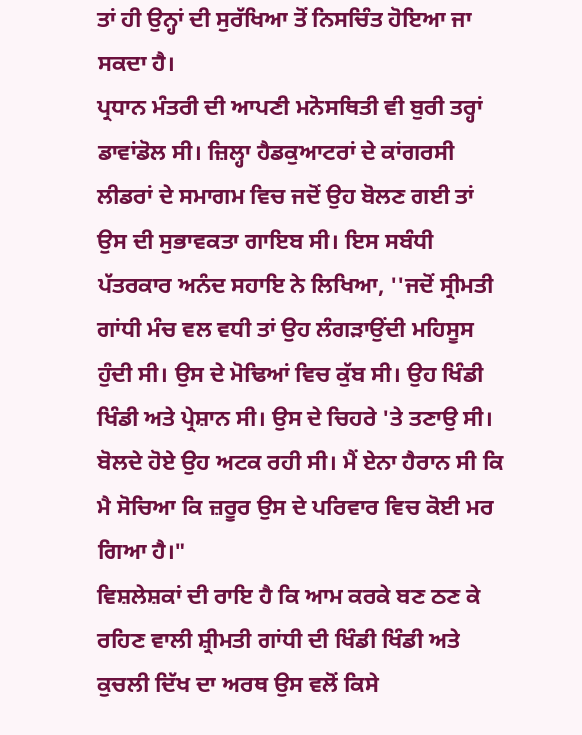ਤਾਂ ਹੀ ਉਨ੍ਹਾਂ ਦੀ ਸੁਰੱਖਿਆ ਤੋਂ ਨਿਸਚਿੰਤ ਹੋਇਆ ਜਾ ਸਕਦਾ ਹੈ।
ਪ੍ਰਧਾਨ ਮੰਤਰੀ ਦੀ ਆਪਣੀ ਮਨੋਸਥਿਤੀ ਵੀ ਬੁਰੀ ਤਰ੍ਹਾਂ ਡਾਵਾਂਡੋਲ ਸੀ। ਜ਼ਿਲ੍ਹਾ ਹੈਡਕੁਆਟਰਾਂ ਦੇ ਕਾਂਗਰਸੀ ਲੀਡਰਾਂ ਦੇ ਸਮਾਗਮ ਵਿਚ ਜਦੋਂ ਉਹ ਬੋਲਣ ਗਈ ਤਾਂ ਉਸ ਦੀ ਸੁਭਾਵਕਤਾ ਗਾਇਬ ਸੀ। ਇਸ ਸਬੰਧੀ ਪੱਤਰਕਾਰ ਅਨੰਦ ਸਹਾਇ ਨੇ ਲਿਖਿਆ, ''ਜਦੋਂ ਸ੍ਰੀਮਤੀ ਗਾਂਧੀ ਮੰਚ ਵਲ ਵਧੀ ਤਾਂ ਉਹ ਲੰਗੜਾਉਂਦੀ ਮਹਿਸੂਸ ਹੁੰਦੀ ਸੀ। ਉਸ ਦੇ ਮੋਢਿਆਂ ਵਿਚ ਕੁੱਬ ਸੀ। ਉਹ ਖਿੰਡੀ ਖਿੰਡੀ ਅਤੇ ਪ੍ਰੇਸ਼ਾਨ ਸੀ। ਉਸ ਦੇ ਚਿਹਰੇ 'ਤੇ ਤਣਾਉ ਸੀ। ਬੋਲਦੇ ਹੋਏ ਉਹ ਅਟਕ ਰਹੀ ਸੀ। ਮੈਂ ਏਨਾ ਹੈਰਾਨ ਸੀ ਕਿ ਮੈ ਸੋਚਿਆ ਕਿ ਜ਼ਰੂਰ ਉਸ ਦੇ ਪਰਿਵਾਰ ਵਿਚ ਕੋਈ ਮਰ ਗਿਆ ਹੈ।"
ਵਿਸ਼ਲੇਸ਼ਕਾਂ ਦੀ ਰਾਇ ਹੈ ਕਿ ਆਮ ਕਰਕੇ ਬਣ ਠਣ ਕੇ ਰਹਿਣ ਵਾਲੀ ਸ਼੍ਰੀਮਤੀ ਗਾਂਧੀ ਦੀ ਖਿੰਡੀ ਖਿੰਡੀ ਅਤੇ ਕੁਚਲੀ ਦਿੱਖ ਦਾ ਅਰਥ ਉਸ ਵਲੋਂ ਕਿਸੇ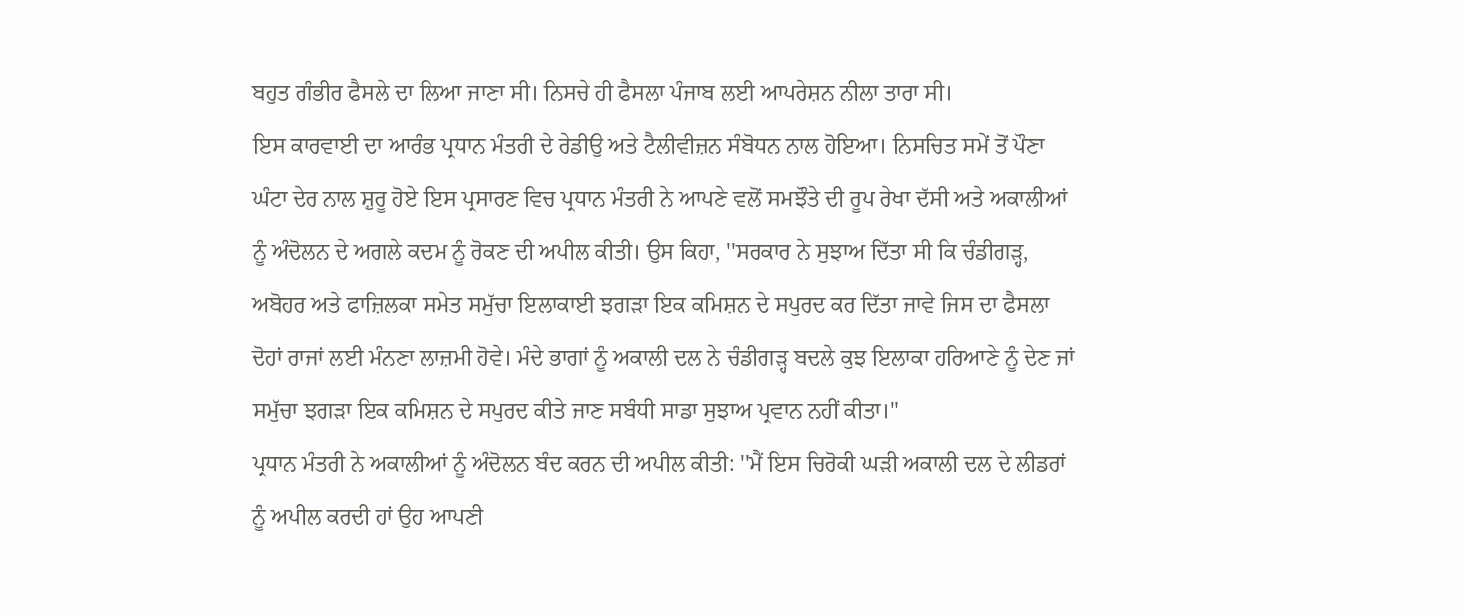ਬਹੁਤ ਗੰਭੀਰ ਫੈਸਲੇ ਦਾ ਲਿਆ ਜਾਣਾ ਸੀ। ਨਿਸਚੇ ਹੀ ਫੈਸਲਾ ਪੰਜਾਬ ਲਈ ਆਪਰੇਸ਼ਨ ਨੀਲਾ ਤਾਰਾ ਸੀ।
ਇਸ ਕਾਰਵਾਈ ਦਾ ਆਰੰਭ ਪ੍ਰਧਾਨ ਮੰਤਰੀ ਦੇ ਰੇਡੀਉ ਅਤੇ ਟੈਲੀਵੀਜ਼ਨ ਸੰਬੋਧਨ ਨਾਲ ਹੋਇਆ। ਨਿਸਚਿਤ ਸਮੇਂ ਤੋਂ ਪੌਣਾ ਘੰਟਾ ਦੇਰ ਨਾਲ ਸ਼ੁਰੂ ਹੋਏ ਇਸ ਪ੍ਰਸਾਰਣ ਵਿਚ ਪ੍ਰਧਾਨ ਮੰਤਰੀ ਨੇ ਆਪਣੇ ਵਲੋਂ ਸਮਝੌਤੇ ਦੀ ਰੂਪ ਰੇਖਾ ਦੱਸੀ ਅਤੇ ਅਕਾਲੀਆਂ ਨੂੰ ਅੰਦੋਲਨ ਦੇ ਅਗਲੇ ਕਦਮ ਨੂੰ ਰੋਕਣ ਦੀ ਅਪੀਲ ਕੀਤੀ। ਉਸ ਕਿਹਾ, ''ਸਰਕਾਰ ਨੇ ਸੁਝਾਅ ਦਿੱਤਾ ਸੀ ਕਿ ਚੰਡੀਗੜ੍ਹ, ਅਬੋਹਰ ਅਤੇ ਫਾਜ਼ਿਲਕਾ ਸਮੇਤ ਸਮੁੱਚਾ ਇਲਾਕਾਈ ਝਗੜਾ ਇਕ ਕਮਿਸ਼ਨ ਦੇ ਸਪੁਰਦ ਕਰ ਦਿੱਤਾ ਜਾਵੇ ਜਿਸ ਦਾ ਫੈਸਲਾ ਦੋਹਾਂ ਰਾਜਾਂ ਲਈ ਮੰਨਣਾ ਲਾਜ਼ਮੀ ਹੋਵੇ। ਮੰਦੇ ਭਾਗਾਂ ਨੂੰ ਅਕਾਲੀ ਦਲ ਨੇ ਚੰਡੀਗੜ੍ਹ ਬਦਲੇ ਕੁਝ ਇਲਾਕਾ ਹਰਿਆਣੇ ਨੂੰ ਦੇਣ ਜਾਂ ਸਮੁੱਚਾ ਝਗੜਾ ਇਕ ਕਮਿਸ਼ਨ ਦੇ ਸਪੁਰਦ ਕੀਤੇ ਜਾਣ ਸਬੰਧੀ ਸਾਡਾ ਸੁਝਾਅ ਪ੍ਰਵਾਨ ਨਹੀਂ ਕੀਤਾ।"
ਪ੍ਰਧਾਨ ਮੰਤਰੀ ਨੇ ਅਕਾਲੀਆਂ ਨੂੰ ਅੰਦੋਲਨ ਬੰਦ ਕਰਨ ਦੀ ਅਪੀਲ ਕੀਤੀ: ''ਮੈਂ ਇਸ ਚਿਰੋਕੀ ਘੜੀ ਅਕਾਲੀ ਦਲ ਦੇ ਲੀਡਰਾਂ ਨੂੰ ਅਪੀਲ ਕਰਦੀ ਹਾਂ ਉਹ ਆਪਣੀ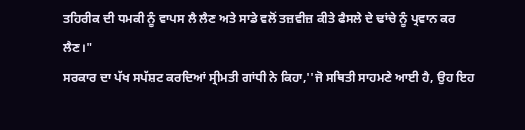ਤਹਿਰੀਕ ਦੀ ਧਮਕੀ ਨੂੰ ਵਾਪਸ ਲੈ ਲੈਣ ਅਤੇ ਸਾਡੇ ਵਲੋਂ ਤਜ਼ਵੀਜ਼ ਕੀਤੇ ਫੈਸਲੇ ਦੇ ਢਾਂਚੇ ਨੂੰ ਪ੍ਰਵਾਨ ਕਰ ਲੈਣ।"
ਸਰਕਾਰ ਦਾ ਪੱਖ ਸਪੱਸ਼ਟ ਕਰਦਿਆਂ ਸ੍ਰੀਮਤੀ ਗਾਂਧੀ ਨੇ ਕਿਹਾ,''ਜੋ ਸਥਿਤੀ ਸਾਹਮਣੇ ਆਈ ਹੈ, ਉਹ ਇਹ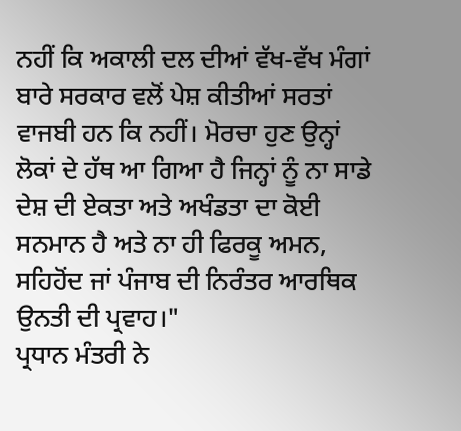ਨਹੀਂ ਕਿ ਅਕਾਲੀ ਦਲ ਦੀਆਂ ਵੱਖ-ਵੱਖ ਮੰਗਾਂ ਬਾਰੇ ਸਰਕਾਰ ਵਲੋਂ ਪੇਸ਼ ਕੀਤੀਆਂ ਸਰਤਾਂ ਵਾਜਬੀ ਹਨ ਕਿ ਨਹੀਂ। ਮੋਰਚਾ ਹੁਣ ਉਨ੍ਹਾਂ ਲੋਕਾਂ ਦੇ ਹੱਥ ਆ ਗਿਆ ਹੈ ਜਿਨ੍ਹਾਂ ਨੂੰ ਨਾ ਸਾਡੇ ਦੇਸ਼ ਦੀ ਏਕਤਾ ਅਤੇ ਅਖੰਡਤਾ ਦਾ ਕੋਈ ਸਨਮਾਨ ਹੈ ਅਤੇ ਨਾ ਹੀ ਫਿਰਕੂ ਅਮਨ, ਸਹਿਹੋਂਦ ਜਾਂ ਪੰਜਾਬ ਦੀ ਨਿਰੰਤਰ ਆਰਥਿਕ ਉਨਤੀ ਦੀ ਪ੍ਰਵਾਹ।"
ਪ੍ਰਧਾਨ ਮੰਤਰੀ ਨੇ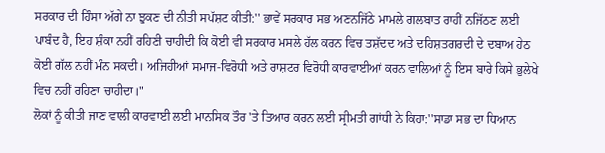ਸਰਕਾਰ ਦੀ ਹਿੰਸਾ ਅੱਗੇ ਨਾ ਝੁਕਣ ਦੀ ਨੀਤੀ ਸਪੱਸ਼ਟ ਕੀਤੀ:'' ਭਾਵੇਂ ਸਰਕਾਰ ਸਭ ਅਣਨਜਿੱਠੇ ਮਾਮਲੇ ਗਲਬਾਤ ਰਾਹੀਂ ਨਜਿੱਠਣ ਲਈ ਪਾਬੰਦ ਹੈ, ਇਹ ਸ਼ੰਕਾ ਨਹੀਂ ਰਹਿਣੀ ਚਾਹੀਦੀ ਕਿ ਕੋਈ ਵੀ ਸਰਕਾਰ ਮਸਲੇ ਹੱਲ ਕਰਨ ਵਿਚ ਤਸ਼ੱਦਦ ਅਤੇ ਦਹਿਸ਼ਤਗਰਦੀ ਦੇ ਦਬਾਅ ਹੇਠ ਕੋਈ ਗੱਲ ਨਹੀਂ ਮੰਨ ਸਕਦੀ। ਅਜਿਹੀਆਂ ਸਮਾਜ-ਵਿਰੋਧੀ ਅਤੇ ਰਾਸ਼ਟਰ ਵਿਰੋਧੀ ਕਾਰਵਾਈਆਂ ਕਰਨ ਵਾਲਿਆਂ ਨੂੰ ਇਸ ਬਾਰੇ ਕਿਸੇ ਭੁਲੇਖੇ ਵਿਚ ਨਹੀਂ ਰਹਿਣਾ ਚਾਹੀਦਾ।"
ਲੋਕਾਂ ਨੂੰ ਕੀਤੀ ਜਾਣ ਵਾਲੀ ਕਾਰਵਾਈ ਲਈ ਮਾਨਸਿਕ ਤੌਰ 'ਤੇ ਤਿਆਰ ਕਰਨ ਲਈ ਸ੍ਰੀਮਤੀ ਗਾਂਧੀ ਨੇ ਕਿਹਾ:''ਸਾਡਾ ਸਭ ਦਾ ਧਿਆਨ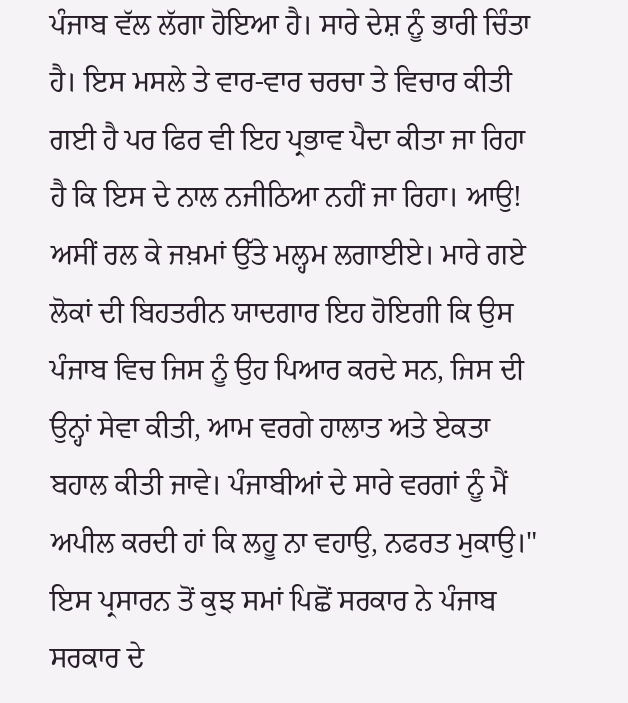ਪੰਜਾਬ ਵੱਲ ਲੱਗਾ ਹੋਇਆ ਹੈ। ਸਾਰੇ ਦੇਸ਼ ਨੂੰ ਭਾਰੀ ਚਿੰਤਾ ਹੈ। ਇਸ ਮਸਲੇ ਤੇ ਵਾਰ-ਵਾਰ ਚਰਚਾ ਤੇ ਵਿਚਾਰ ਕੀਤੀ ਗਈ ਹੈ ਪਰ ਫਿਰ ਵੀ ਇਹ ਪ੍ਰਭਾਵ ਪੈਦਾ ਕੀਤਾ ਜਾ ਰਿਹਾ ਹੈ ਕਿ ਇਸ ਦੇ ਨਾਲ ਨਜੀਠਿਆ ਨਹੀਂ ਜਾ ਰਿਹਾ। ਆਉ! ਅਸੀਂ ਰਲ ਕੇ ਜਖ਼ਮਾਂ ਉੱਤੇ ਮਲ੍ਹਮ ਲਗਾਈਏ। ਮਾਰੇ ਗਏ ਲੋਕਾਂ ਦੀ ਬਿਹਤਰੀਨ ਯਾਦਗਾਰ ਇਹ ਹੋਇਗੀ ਕਿ ਉਸ ਪੰਜਾਬ ਵਿਚ ਜਿਸ ਨੂੰ ਉਹ ਪਿਆਰ ਕਰਦੇ ਸਨ, ਜਿਸ ਦੀ ਉਨ੍ਹਾਂ ਸੇਵਾ ਕੀਤੀ, ਆਮ ਵਰਗੇ ਹਾਲਾਤ ਅਤੇ ਏਕਤਾ ਬਹਾਲ ਕੀਤੀ ਜਾਵੇ। ਪੰਜਾਬੀਆਂ ਦੇ ਸਾਰੇ ਵਰਗਾਂ ਨੂੰ ਮੈਂ ਅਪੀਲ ਕਰਦੀ ਹਾਂ ਕਿ ਲਹੂ ਨਾ ਵਹਾਉ, ਨਫਰਤ ਮੁਕਾਉ।"
ਇਸ ਪ੍ਰਸਾਰਨ ਤੋਂ ਕੁਝ ਸਮਾਂ ਪਿਛੋਂ ਸਰਕਾਰ ਨੇ ਪੰਜਾਬ ਸਰਕਾਰ ਦੇ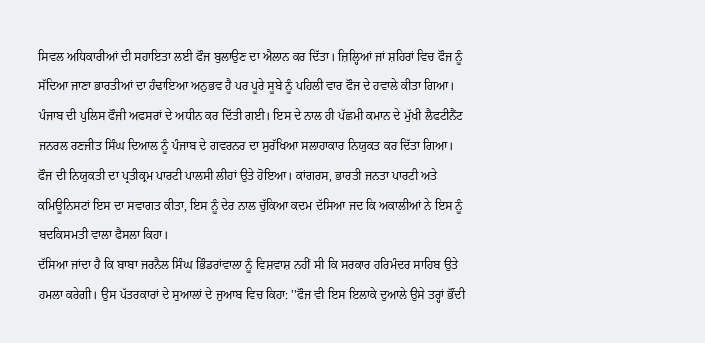ਸਿਵਲ ਅਧਿਕਾਰੀਆਂ ਦੀ ਸਹਾਇਤਾ ਲਈ ਫੌਜ ਬੁਲਾਉਣ ਦਾ ਐਲਾਨ ਕਰ ਦਿੱਤਾ। ਜ਼ਿਲ੍ਹਿਆਂ ਜਾਂ ਸ਼ਹਿਰਾਂ ਵਿਚ ਫੌਜ ਨੂੰ ਸੱਦਿਆ ਜਾਣਾ ਭਾਰਤੀਆਂ ਦਾ ਹੰਢਾਇਆ ਅਨੁਭਵ ਹੈ ਪਰ ਪੂਰੇ ਸੂਬੇ ਨੂੰ ਪਹਿਲੀ ਵਾਰ ਫੌਜ ਦੇ ਹਵਾਲੇ ਕੀਤਾ ਗਿਆ।
ਪੰਜਾਬ ਦੀ ਪੁਲਿਸ ਫੌਜੀ ਅਫਸਰਾਂ ਦੇ ਅਧੀਨ ਕਰ ਦਿੱਤੀ ਗਈ। ਇਸ ਦੇ ਨਾਲ ਹੀ ਪੱਛਮੀ ਕਮਾਨ ਦੇ ਮੁੱਖੀ ਲੈਫਟੀਨੈਂਟ ਜਨਰਲ ਰਣਜੀਤ ਸਿੰਘ ਦਿਆਲ ਨੂੰ ਪੰਜਾਬ ਦੇ ਗਵਰਨਰ ਦਾ ਸੁਰੱਖਿਆ ਸਲਾਹਾਕਾਰ ਨਿਯੁਕਤ ਕਰ ਦਿੱਤਾ ਗਿਆ।
ਫੌਜ ਦੀ ਨਿਯੁਕਤੀ ਦਾ ਪ੍ਰਤੀਕ੍ਰਮ ਪਾਰਟੀ ਪਾਲਸੀ ਲੀਹਾਂ ਉਤੇ ਹੋਇਆ। ਕਾਂਗਰਸ, ਭਾਰਤੀ ਜਨਤਾ ਪਾਰਟੀ ਅਤੇ ਕਮਿਊਨਿਸਟਾਂ ਇਸ ਦਾ ਸਵਾਗਤ ਕੀਤਾ, ਇਸ ਨੂੰ ਦੇਰ ਨਾਲ ਚੁੱਕਿਆ ਕਦਮ ਦੱਸਿਆ ਜਦ ਕਿ ਅਕਾਲੀਆਂ ਨੇ ਇਸ ਨੂੰ ਬਦਕਿਸਮਤੀ ਵਾਲਾ ਫੈਸਲਾ ਕਿਹਾ।
ਦੱਸਿਆ ਜਾਂਦਾ ਹੈ ਕਿ ਬਾਬਾ ਜਰਨੈਲ ਸਿੰਘ ਭਿੰਡਰਾਂਵਾਲਾ ਨੂੰ ਵਿਸ਼ਵਾਸ਼ ਨਹੀਂ ਸੀ ਕਿ ਸਰਕਾਰ ਹਰਿਮੰਦਰ ਸਾਹਿਬ ਉਤੇ ਹਮਲਾ ਕਰੇਗੀ। ਉਸ ਪੱਤਰਕਾਰਾਂ ਦੇ ਸੁਆਲਾਂ ਦੇ ਜੁਆਬ ਵਿਚ ਕਿਹਾ: ''ਫੌਜ ਵੀ ਇਸ ਇਲਾਕੇ ਦੁਆਲੇ ਉਸੇ ਤਰ੍ਹਾਂ ਭੌਂਦੀ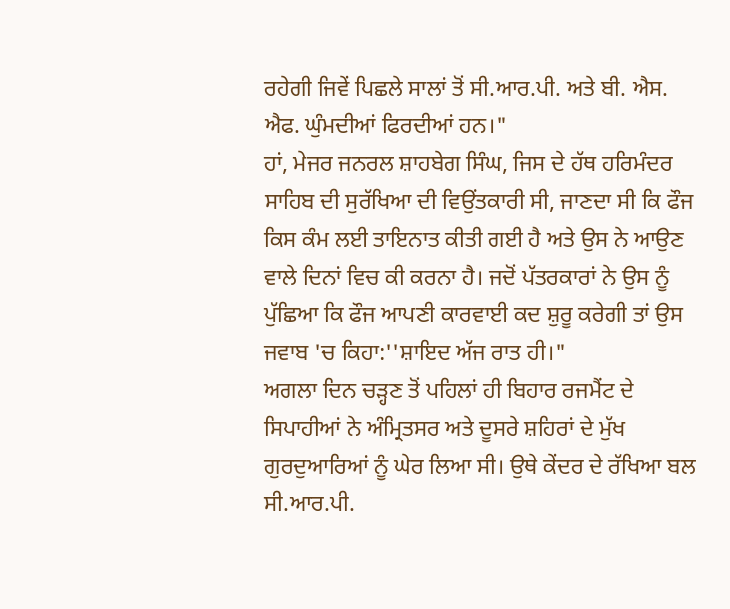ਰਹੇਗੀ ਜਿਵੇਂ ਪਿਛਲੇ ਸਾਲਾਂ ਤੋਂ ਸੀ.ਆਰ.ਪੀ. ਅਤੇ ਬੀ. ਐਸ. ਐਫ. ਘੁੰਮਦੀਆਂ ਫਿਰਦੀਆਂ ਹਨ।"
ਹਾਂ, ਮੇਜਰ ਜਨਰਲ ਸ਼ਾਹਬੇਗ ਸਿੰਘ, ਜਿਸ ਦੇ ਹੱਥ ਹਰਿਮੰਦਰ ਸਾਹਿਬ ਦੀ ਸੁਰੱਖਿਆ ਦੀ ਵਿਉਂਤਕਾਰੀ ਸੀ, ਜਾਣਦਾ ਸੀ ਕਿ ਫੌਜ ਕਿਸ ਕੰਮ ਲਈ ਤਾਇਨਾਤ ਕੀਤੀ ਗਈ ਹੈ ਅਤੇ ਉਸ ਨੇ ਆਉਣ ਵਾਲੇ ਦਿਨਾਂ ਵਿਚ ਕੀ ਕਰਨਾ ਹੈ। ਜਦੋਂ ਪੱਤਰਕਾਰਾਂ ਨੇ ਉਸ ਨੂੰ ਪੁੱਛਿਆ ਕਿ ਫੌਜ ਆਪਣੀ ਕਾਰਵਾਈ ਕਦ ਸ਼ੁਰੂ ਕਰੇਗੀ ਤਾਂ ਉਸ ਜਵਾਬ 'ਚ ਕਿਹਾ:''ਸ਼ਾਇਦ ਅੱਜ ਰਾਤ ਹੀ।"
ਅਗਲਾ ਦਿਨ ਚੜ੍ਹਣ ਤੋਂ ਪਹਿਲਾਂ ਹੀ ਬਿਹਾਰ ਰਜਮੈਂਟ ਦੇ ਸਿਪਾਹੀਆਂ ਨੇ ਅੰਮ੍ਰਿਤਸਰ ਅਤੇ ਦੂਸਰੇ ਸ਼ਹਿਰਾਂ ਦੇ ਮੁੱਖ ਗੁਰਦੁਆਰਿਆਂ ਨੂੰ ਘੇਰ ਲਿਆ ਸੀ। ਉਥੇ ਕੇਂਦਰ ਦੇ ਰੱਖਿਆ ਬਲ ਸੀ.ਆਰ.ਪੀ.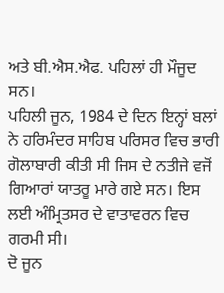ਅਤੇ ਬੀ.ਐਸ.ਐਫ. ਪਹਿਲਾਂ ਹੀ ਮੌਜੂਦ ਸਨ।
ਪਹਿਲੀ ਜੂਨ, 1984 ਦੇ ਦਿਨ ਇਨ੍ਹਾਂ ਬਲਾਂ ਨੇ ਹਰਿਮੰਦਰ ਸਾਹਿਬ ਪਰਿਸਰ ਵਿਚ ਭਾਰੀ ਗੋਲਾਬਾਰੀ ਕੀਤੀ ਸੀ ਜਿਸ ਦੇ ਨਤੀਜੇ ਵਜੋਂ ਗਿਆਰਾਂ ਯਾਤਰੂ ਮਾਰੇ ਗਏ ਸਨ। ਇਸ ਲਈ ਅੰਮ੍ਰਿਤਸਰ ਦੇ ਵਾਤਾਵਰਨ ਵਿਚ ਗਰਮੀ ਸੀ।
ਦੋ ਜੂਨ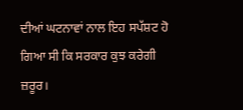ਦੀਆਂ ਘਟਨਾਵਾਂ ਨਾਲ ਇਹ ਸਪੱਸ਼ਟ ਹੋ ਗਿਆ ਸੀ ਕਿ ਸਰਕਾਰ ਕੁਝ ਕਰੇਗੀ ਜ਼ਰੂਰ।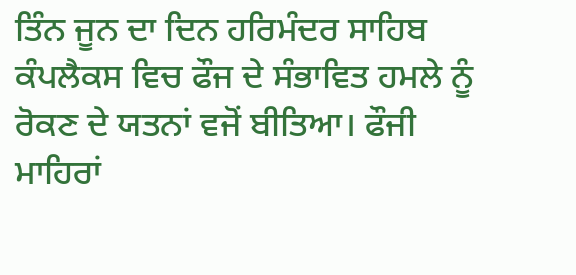ਤਿੰਨ ਜੂਨ ਦਾ ਦਿਨ ਹਰਿਮੰਦਰ ਸਾਹਿਬ ਕੰਪਲੈਕਸ ਵਿਚ ਫੌਜ ਦੇ ਸੰਭਾਵਿਤ ਹਮਲੇ ਨੂੰ ਰੋਕਣ ਦੇ ਯਤਨਾਂ ਵਜੋਂ ਬੀਤਿਆ। ਫੌਜੀ ਮਾਹਿਰਾਂ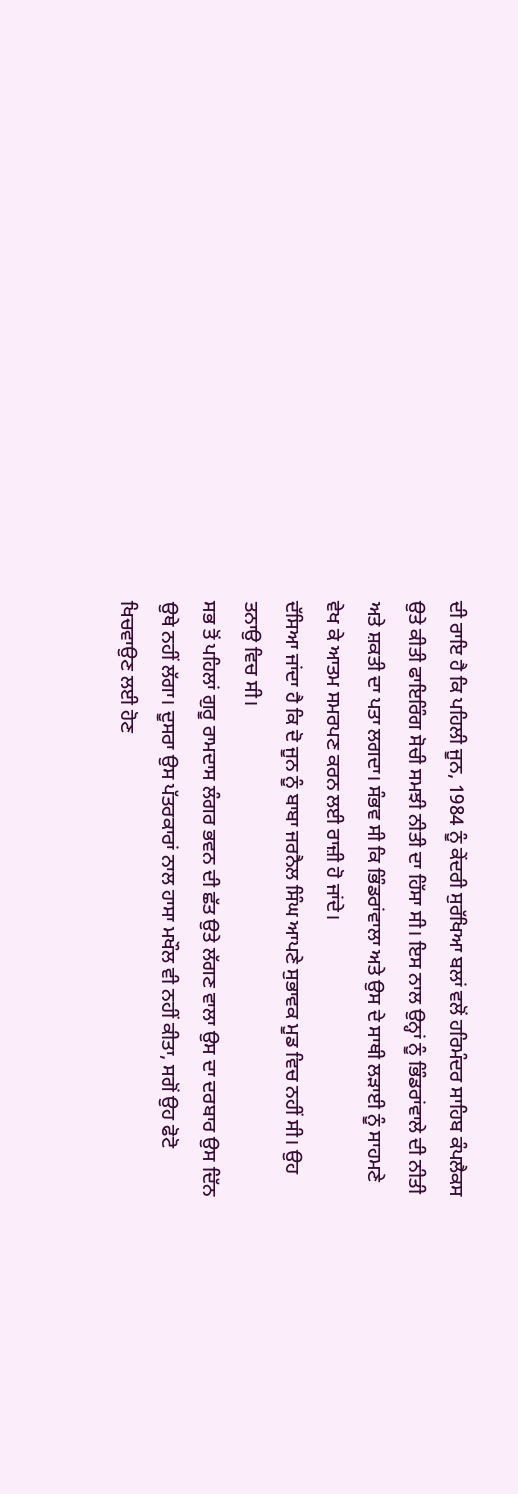ਦੀ ਰਾਇ ਹੈ ਕਿ ਪਹਿਲੀ ਜੂਨ, 1984 ਨੂੰ ਕੇਂਦਰੀ ਸੁਰੱਖਿਆ ਬਲਾਂ ਵਲੋਂ ਹਰਿਮੰਦਰ ਸਾਹਿਬ ਕੰਪਲੈਕਸ ਉਤੇ ਕੀਤੀ ਫਾਇਰਿੰਗ ਸੋਚੀ ਸਮਝੀ ਨੀਤੀ ਦਾ ਹਿੱਸਾ ਸੀ। ਇਸ ਨਾਲ ਉਨ੍ਹਾਂ ਨੂੰ ਭਿੰਡਰਾਂਵਾਲੇ ਦੀ ਨੀਤੀ ਅਤੇ ਸ਼ਕਤੀ ਦਾ ਪਤਾ ਲਗਦਾ। ਸੰਭਵ ਸੀ ਕਿ ਭਿੰਡਰਾਂਵਾਲਾ ਅਤੇ ਉਸ ਦੇ ਸਾਥੀ ਲੜਾਈ ਨੂੰ ਸਾਹਮਣੇ ਵੇਖ ਕੇ ਆਤਮ ਸਮਰਪਣ ਕਰਨ ਲਈ ਰਾਜ਼ੀ ਹੋ ਜਾਂਦੇ।
ਦੱਸਿਆ ਜਾਂਦਾ ਹੈ ਕਿ ਦੋ ਜੂਨ ਨੂੰ ਬਾਬਾ ਜਰਨੈਲ ਸਿੰਘ ਆਪਣੇ ਸੁਭਾਵਕ ਮੂਡ ਵਿਚ ਨਹੀਂ ਸੀ। ਉਹ ਤਨਾਉ ਵਿਚ ਸੀ।
ਸਭ ਤੋਂ ਪਹਿਲਾਂ ਗੁਰੂ ਰਾਮਦਾਸ ਲੰਗਰ ਭਵਨ ਦੀ ਛੱਤ ਉਤੇ ਲੱਗਣ ਵਾਲਾ ਉਸ ਦਾ ਦਰਬਾਰ ਉਸ ਦਿੱਨ ਉਥੇ ਨਹੀਂ ਲੱਗਾ। ਦੂਸਰਾ ਉਸ ਪੱਤਰਕਾਰਾਂ ਨਾਲ ਹਾਸਾ ਮਖੌਲ ਵੀ ਨਹੀਂ ਕੀਤਾ, ਸਗੋਂ ਉਹ ਫੋਟੋ ਖਿਚਵਾਉਣ ਲਈ ਹੋਣ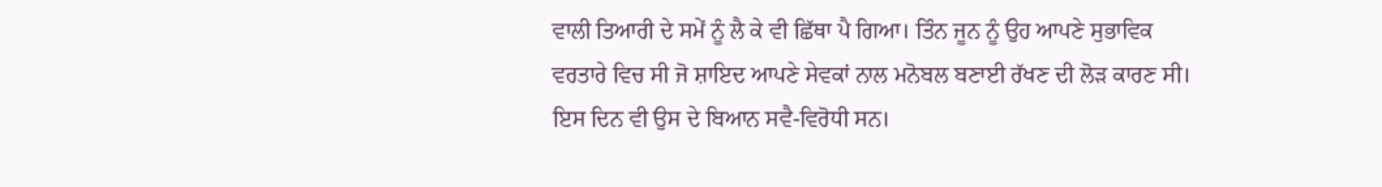ਵਾਲੀ ਤਿਆਰੀ ਦੇ ਸਮੇਂ ਨੂੰ ਲੈ ਕੇ ਵੀ ਛਿੱਥਾ ਪੈ ਗਿਆ। ਤਿੰਨ ਜੂਨ ਨੂੰ ਉਹ ਆਪਣੇ ਸੁਭਾਵਿਕ ਵਰਤਾਰੇ ਵਿਚ ਸੀ ਜੋ ਸ਼ਾਇਦ ਆਪਣੇ ਸੇਵਕਾਂ ਨਾਲ ਮਨੋਬਲ ਬਣਾਈ ਰੱਖਣ ਦੀ ਲੋੜ ਕਾਰਣ ਸੀ। ਇਸ ਦਿਨ ਵੀ ਉਸ ਦੇ ਬਿਆਨ ਸਵੈ-ਵਿਰੋਧੀ ਸਨ।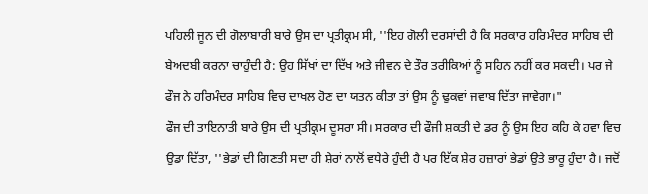ਪਹਿਲੀ ਜੂਨ ਦੀ ਗੋਲਾਬਾਰੀ ਬਾਰੇ ਉਸ ਦਾ ਪ੍ਰਤੀਕ੍ਰਮ ਸੀ, ''ਇਹ ਗੋਲੀ ਦਰਸਾਂਦੀ ਹੈ ਕਿ ਸਰਕਾਰ ਹਰਿਮੰਦਰ ਸਾਹਿਬ ਦੀ ਬੇਅਦਬੀ ਕਰਨਾ ਚਾਹੁੰਦੀ ਹੈ: ਉਹ ਸਿੱਖਾਂ ਦਾ ਦਿੱਖ ਅਤੇ ਜੀਵਨ ਦੇ ਤੌਰ ਤਰੀਕਿਆਂ ਨੂੰ ਸਹਿਨ ਨਹੀਂ ਕਰ ਸਕਦੀ। ਪਰ ਜੇ ਫੌਜ ਨੇ ਹਰਿਮੰਦਰ ਸਾਹਿਬ ਵਿਚ ਦਾਖਲ ਹੋਣ ਦਾ ਯਤਨ ਕੀਤਾ ਤਾਂ ਉਸ ਨੂੰ ਢੁਕਵਾਂ ਜਵਾਬ ਦਿੱਤਾ ਜਾਵੇਗਾ।"
ਫੌਜ ਦੀ ਤਾਇਨਾਤੀ ਬਾਰੇ ਉਸ ਦੀ ਪ੍ਰਤੀਕ੍ਰਮ ਦੂਸਰਾ ਸੀ। ਸਰਕਾਰ ਦੀ ਫੌਜੀ ਸ਼ਕਤੀ ਦੇ ਡਰ ਨੂੰ ਉਸ ਇਹ ਕਹਿ ਕੇ ਹਵਾ ਵਿਚ ਉਡਾ ਦਿੱਤਾ, ''ਭੇਡਾਂ ਦੀ ਗਿਣਤੀ ਸਦਾ ਹੀ ਸ਼ੇਰਾਂ ਨਾਲੋਂ ਵਧੇਰੇ ਹੁੰਦੀ ਹੈ ਪਰ ਇੱਕ ਸ਼ੇਰ ਹਜ਼ਾਰਾਂ ਭੇਡਾਂ ਉਤੇ ਭਾਰੂ ਹੁੰਦਾ ਹੈ। ਜਦੋਂ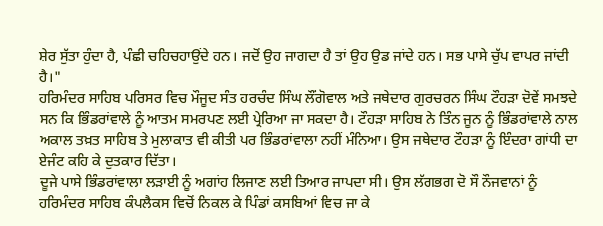ਸ਼ੇਰ ਸੁੱਤਾ ਹੁੰਦਾ ਹੈ, ਪੰਛੀ ਚਹਿਚਹਾਉਂਦੇ ਹਨ। ਜਦੋਂ ਉਹ ਜਾਗਦਾ ਹੈ ਤਾਂ ਉਹ ਉਡ ਜਾਂਦੇ ਹਨ। ਸਭ ਪਾਸੇ ਚੁੱਪ ਵਾਪਰ ਜਾਂਦੀ ਹੈ।"
ਹਰਿਮੰਦਰ ਸਾਹਿਬ ਪਰਿਸਰ ਵਿਚ ਮੌਜੂਦ ਸੰਤ ਹਰਚੰਦ ਸਿੰਘ ਲੌਂਗੋਵਾਲ ਅਤੇ ਜਥੇਦਾਰ ਗੁਰਚਰਨ ਸਿੰਘ ਟੌਹੜਾ ਦੋਵੇਂ ਸਮਝਦੇ ਸਨ ਕਿ ਭਿੰਡਰਾਂਵਾਲੇ ਨੂੰ ਆਤਮ ਸਮਰਪਣ ਲਈ ਪ੍ਰੇਰਿਆ ਜਾ ਸਕਦਾ ਹੈ। ਟੌਹੜਾ ਸਾਹਿਬ ਨੇ ਤਿੰਨ ਜੂਨ ਨੂੰ ਭਿੰਡਰਾਂਵਾਲੇ ਨਾਲ ਅਕਾਲ ਤਖ਼ਤ ਸਾਹਿਬ ਤੇ ਮੁਲਾਕਾਤ ਵੀ ਕੀਤੀ ਪਰ ਭਿੰਡਰਾਂਵਾਲਾ ਨਹੀਂ ਮੰਨਿਆ। ਉਸ ਜਥੇਦਾਰ ਟੌਹੜਾ ਨੂੰ ਇੰਦਰਾ ਗਾਂਧੀ ਦਾ ਏਜੰਟ ਕਹਿ ਕੇ ਦੁਤਕਾਰ ਦਿੱਤਾ।
ਦੂਜੇ ਪਾਸੇ ਭਿੰਡਰਾਂਵਾਲਾ ਲੜਾਈ ਨੂੰ ਅਗਾਂਹ ਲਿਜਾਣ ਲਈ ਤਿਆਰ ਜਾਪਦਾ ਸੀ। ਉਸ ਲੱਗਭਗ ਦੋ ਸੌ ਨੌਜਵਾਨਾਂ ਨੂੰ ਹਰਿਮੰਦਰ ਸਾਹਿਬ ਕੰਪਲੈਕਸ ਵਿਚੋਂ ਨਿਕਲ ਕੇ ਪਿੰਡਾਂ ਕਸਬਿਆਂ ਵਿਚ ਜਾ ਕੇ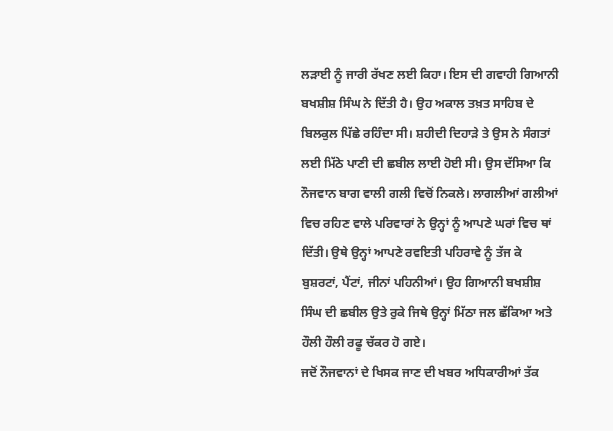ਲੜਾਈ ਨੂੰ ਜਾਰੀ ਰੱਖਣ ਲਈ ਕਿਹਾ। ਇਸ ਦੀ ਗਵਾਹੀ ਗਿਆਨੀ ਬਖਸ਼ੀਸ਼ ਸਿੰਘ ਨੇ ਦਿੱਤੀ ਹੈ। ਉਹ ਅਕਾਲ ਤਖ਼ਤ ਸਾਹਿਬ ਦੇ ਬਿਲਕੁਲ ਪਿੱਛੇ ਰਹਿੰਦਾ ਸੀ। ਸ਼ਹੀਦੀ ਦਿਹਾੜੇ ਤੇ ਉਸ ਨੇ ਸੰਗਤਾਂ ਲਈ ਮਿੱਠੇ ਪਾਣੀ ਦੀ ਛਬੀਲ ਲਾਈ ਹੋਈ ਸੀ। ਉਸ ਦੱਸਿਆ ਕਿ ਨੌਜਵਾਨ ਬਾਗ ਵਾਲੀ ਗਲੀ ਵਿਚੋਂ ਨਿਕਲੇ। ਲਾਗਲੀਆਂ ਗਲੀਆਂ ਵਿਚ ਰਹਿਣ ਵਾਲੇ ਪਰਿਵਾਰਾਂ ਨੇ ਉਨ੍ਹਾਂ ਨੂੰ ਆਪਣੇ ਘਰਾਂ ਵਿਚ ਥਾਂ ਦਿੱਤੀ। ਉਥੇ ਉਨ੍ਹਾਂ ਆਪਣੇ ਰਵਇਤੀ ਪਹਿਰਾਵੇ ਨੂੰ ਤੱਜ ਕੇ ਬੁਸ਼ਰਟਾਂ, ਪੈਂਟਾਂ, ਜੀਨਾਂ ਪਹਿਨੀਆਂ। ਉਹ ਗਿਆਨੀ ਬਖਸ਼ੀਸ਼ ਸਿੰਘ ਦੀ ਛਬੀਲ ਉਤੇ ਰੁਕੇ ਜਿਥੇ ਉਨ੍ਹਾਂ ਮਿੱਠਾ ਜਲ ਛੱਕਿਆ ਅਤੇ ਹੌਲੀ ਹੌਲੀ ਰਫੂ ਚੱਕਰ ਹੋ ਗਏ।
ਜਦੋਂ ਨੌਜਵਾਨਾਂ ਦੇ ਖਿਸਕ ਜਾਣ ਦੀ ਖਬਰ ਅਧਿਕਾਰੀਆਂ ਤੱਕ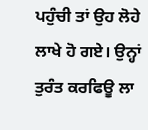ਪਹੁੰਚੀ ਤਾਂ ਉਹ ਲੋਹੇ ਲਾਖੇ ਹੋ ਗਏ। ਉਨ੍ਹਾਂ ਤੁਰੰਤ ਕਰਫਿਊ ਲਾ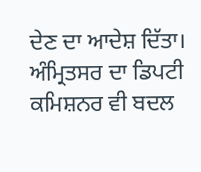ਦੇਣ ਦਾ ਆਦੇਸ਼ ਦਿੱਤਾ। ਅੰਮ੍ਰਿਤਸਰ ਦਾ ਡਿਪਟੀ ਕਮਿਸ਼ਨਰ ਵੀ ਬਦਲ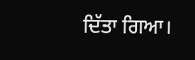ਦਿੱਤਾ ਗਿਆ।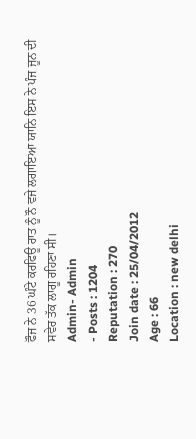ਫੌਜ ਨੇ 36 ਘੰਟੇ ਕਰਫਿਊ ਰਾਤ ਨੂੰ ਨੌ ਵਜੇ ਲਗਾਇਆ ਯਾਨਿ ਇਸ ਨੇ ਪੰਜ ਜੂਨ ਦੀ ਸਵੇਰ ਤੱਕ ਲਾਗੂ ਰਹਿਣਾ ਸੀ।
Admin- Admin
- Posts : 1204
Reputation : 270
Join date : 25/04/2012
Age : 66
Location : new delhi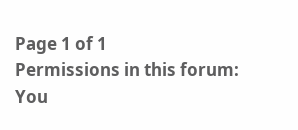Page 1 of 1
Permissions in this forum:
You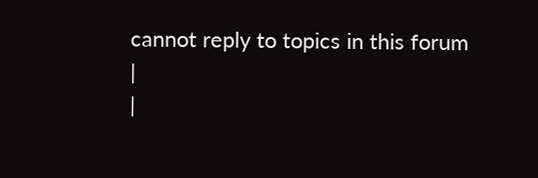cannot reply to topics in this forum
|
|